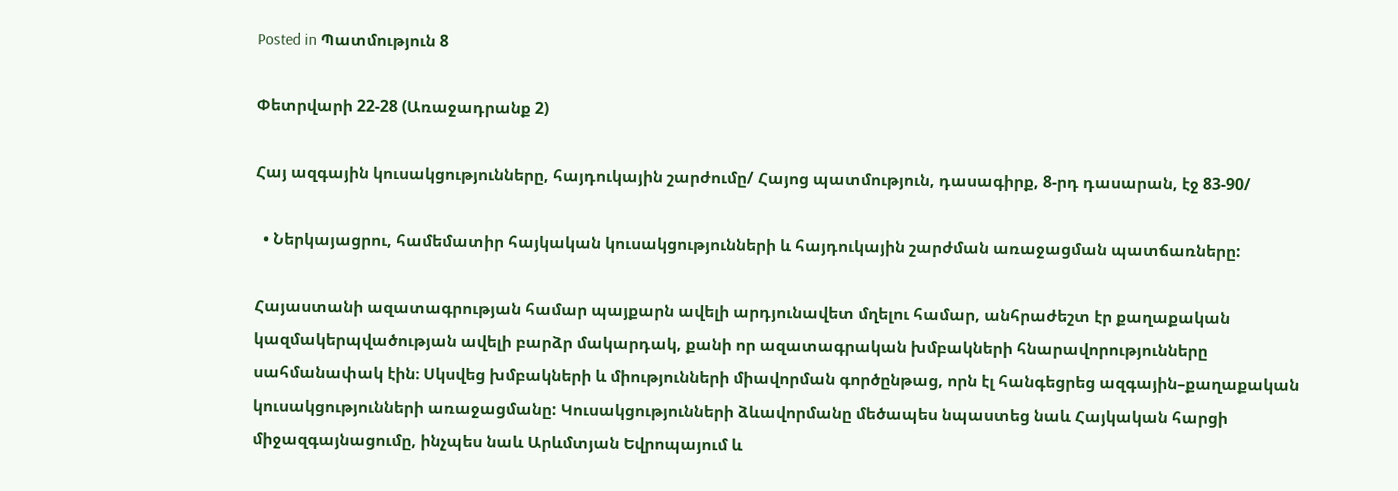Posted in Պատմություն 8

Փետրվարի 22-28 (Առաջադրանք 2)

Հայ ազգային կուսակցությունները, հայդուկային շարժումը/ Հայոց պատմություն, դասագիրք, 8-րդ դասարան, էջ 83-90/

  • Ներկայացրու, համեմատիր հայկական կուսակցությունների և հայդուկային շարժման առաջացման պատճառները:

Հայաստանի ազատագրության համար պայքարն ավելի արդյունավետ մղելու համար, անհրաժեշտ էր քաղաքական կազմակերպվածության ավելի բարձր մակարդակ, քանի որ ազատագրական խմբակների հնարավորությունները սահմանափակ էին։ Սկսվեց խմբակների և միությունների միավորման գործընթաց, որն էլ հանգեցրեց ազգային–քաղաքական կուսակցությունների առաջացմանը: Կուսակցությունների ձևավորմանը մեծապես նպաստեց նաև Հայկական հարցի միջազգայնացումը, ինչպես նաև Արևմտյան Եվրոպայում և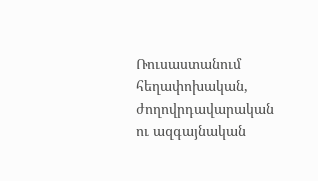Ռուսաստանում հեղափոխական, ժողովրդավարական ու ազգայնական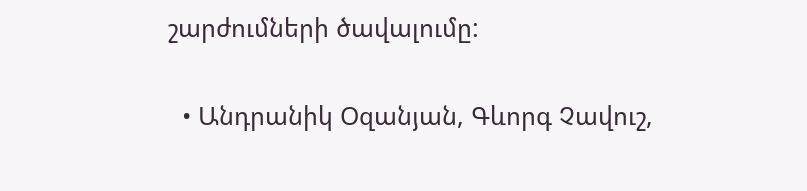շարժումների ծավալումը:

  • Անդրանիկ Օզանյան, Գևորգ Չավուշ,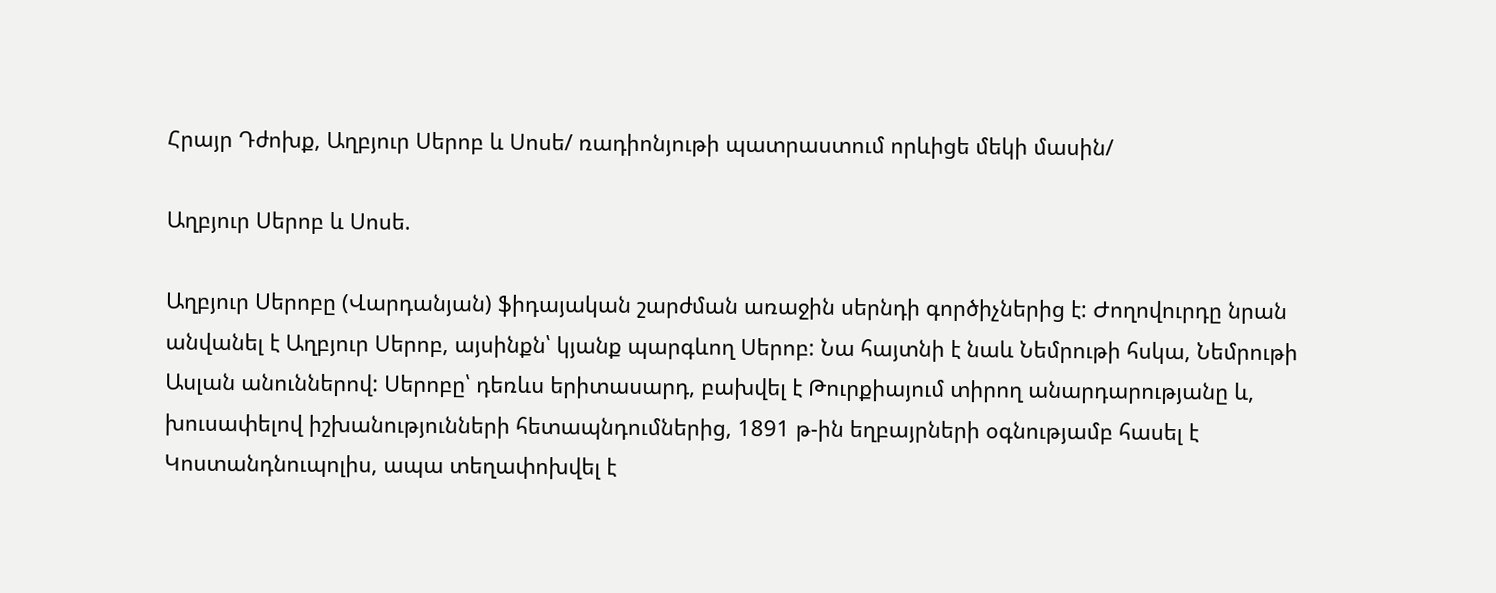Հրայր Դժոխք, Աղբյուր Սերոբ և Սոսե/ ռադիոնյութի պատրաստում որևիցե մեկի մասին/

Աղբյուր Սերոբ և Սոսե.

Աղբյուր Սերոբը (Վարդանյան) ֆիդայական շարժման առաջին սերնդի գործիչներից է: Ժողովուրդը նրան անվանել է Աղբյուր Սերոբ, այսինքն՝ կյանք պարգևող Սերոբ: Նա հայտնի է նաև Նեմրութի հսկա, Նեմրութի Ասլան անուններով: Սերոբը՝ դեռևս երիտասարդ, բախվել է Թուրքիայում տիրող անարդարությանը և, խուսափելով իշխանությունների հետապնդումներից, 1891 թ-ին եղբայրների օգնությամբ հասել է Կոստանդնուպոլիս, ապա տեղափոխվել է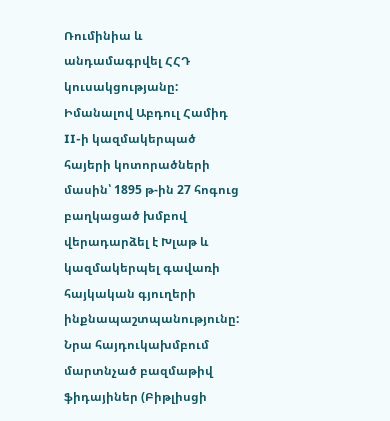Ռումինիա և անդամագրվել ՀՀԴ կուսակցությանը: Իմանալով Աբդուլ Համիդ II-ի կազմակերպած հայերի կոտորածների մասին՝ 1895 թ-ին 27 հոգուց բաղկացած խմբով վերադարձել է Խլաթ և կազմակերպել գավառի հայկական գյուղերի ինքնապաշտպանությունը: Նրա հայդուկախմբում մարտնչած բազմաթիվ ֆիդայիներ (Բիթլիսցի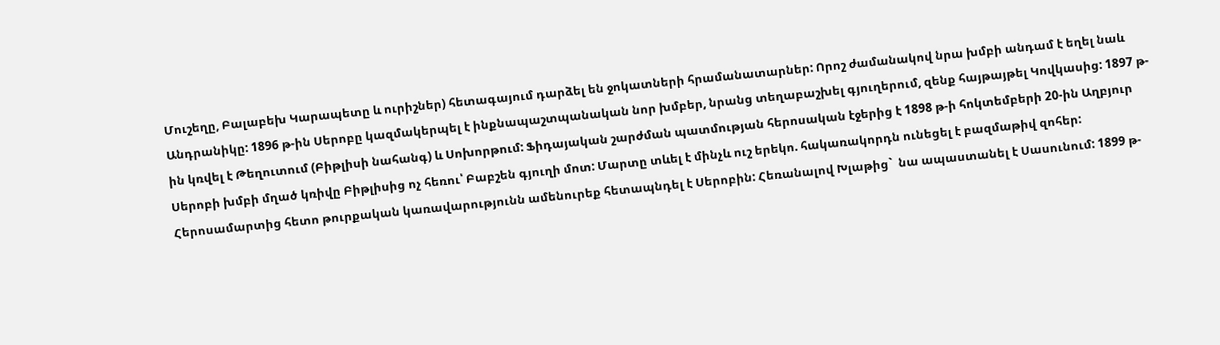Մուշեղը, Բալաբեխ Կարապետը և ուրիշներ) հետագայում դարձել են ջոկատների հրամանատարներ: Որոշ ժամանակով նրա խմբի անդամ է եղել նաև Անդրանիկը: 1896 թ-ին Սերոբը կազմակերպել է ինքնապաշտպանական նոր խմբեր, նրանց տեղաբաշխել գյուղերում, զենք հայթայթել Կովկասից: 1897 թ-ին կռվել է Թեղուտում (Բիթլիսի նահանգ) և Սոխորթում: Ֆիդայական շարժման պատմության հերոսական էջերից է 1898 թ-ի հոկտեմբերի 20-ին Աղբյուր Սերոբի խմբի մղած կռիվը Բիթլիսից ոչ հեռու՝ Բաբշեն գյուղի մոտ: Մարտը տևել է մինչև ուշ երեկո. հակառակորդն ունեցել է բազմաթիվ զոհեր: Հերոսամարտից հետո թուրքական կառավարությունն ամենուրեք հետապնդել է Սերոբին: Հեռանալով Խլաթից`  նա ապաստանել է Սասունում: 1899 թ-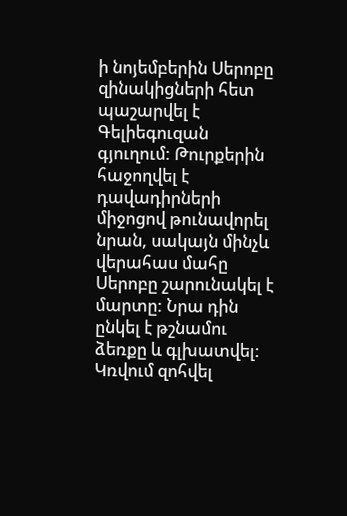ի նոյեմբերին Սերոբը զինակիցների հետ պաշարվել է Գելիեգուզան գյուղում: Թուրքերին հաջողվել է դավադիրների միջոցով թունավորել նրան, սակայն մինչև վերահաս մահը Սերոբը շարունակել է մարտը: Նրա դին ընկել է թշնամու ձեռքը և գլխատվել: Կռվում զոհվել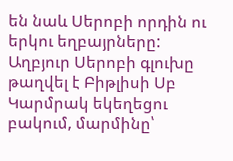են նաև Սերոբի որդին ու երկու եղբայրները: Աղբյուր Սերոբի գլուխը թաղվել է Բիթլիսի Սբ Կարմրակ եկեղեցու բակում, մարմինը՝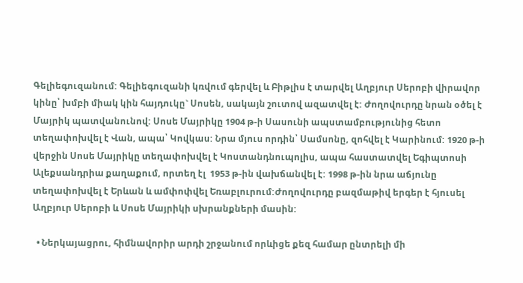Գելիեգուզանում: Գելիեգուզանի կռվում գերվել և Բիթլիս է տարվել Աղբյուր Սերոբի վիրավոր կինը՝ խմբի միակ կին հայդուկը` Սոսեն, սակայն շուտով ազատվել է: Ժողովուրդը նրան օծել է Մայրիկ պատվանունով: Սոսե Մայրիկը 1904 թ-ի Սասունի ապստամբությունից հետո տեղափոխվել է Վան, ապա՝ Կովկաս: Նրա մյուս որդին՝ Սամսոնը, զոհվել է Կարինում: 1920 թ-ի վերջին Սոսե Մայրիկը տեղափոխվել է Կոստանդնուպոլիս, ապա հաստատվել Եգիպտոսի Ալեքսանդրիա քաղաքում, որտեղ էլ  1953 թ-ին վախճանվել է: 1998 թ-ին նրա աճյունը տեղափոխվել է Երևան և ամփոփվել Եռաբլուրում:Ժողովուրդը բազմաթիվ երգեր է հյուսել Աղբյուր Սերոբի և Սոսե Մայրիկի սխրանքների մասին:

  • Ներկայացրու, հիմնավորիր արդի շրջանում որևիցե քեզ համար ընտրելի մի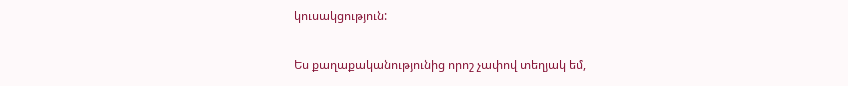կուսակցություն:

Ես քաղաքականությունից որոշ չափով տեղյակ եմ,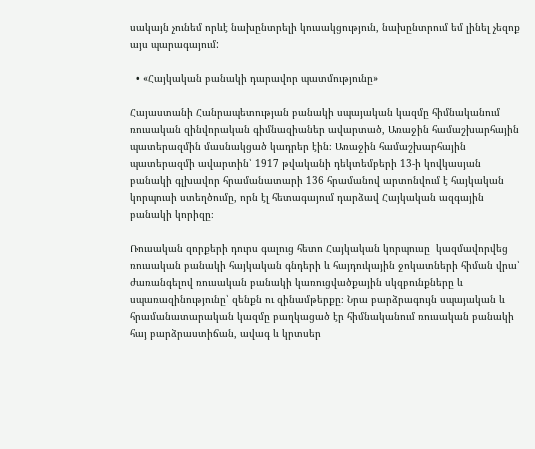սակայն չունեմ որևէ նախընտրելի կուսակցություն, նախընտրում եմ լինել չեզոք այս պարագայում:

  • «Հայկական բանակի դարավոր պատմությունը»

Հայաստանի Հանրապետության բանակի սպայական կազմը հիմնականում ռուսական զինվորական գիմնազիաներ ավարտած, Առաջին համաշխարհային պատերազմին մասնակցած կադրեր էին։ Առաջին համաշխարհային պատերազմի ավարտին՝ 1917 թվականի դեկտեմբերի 13-ի կովկասյան բանակի գլխավոր հրամանատարի 136 հրամանով արտոնվում է հայկական կորպուսի ստեղծումը, որն էլ հետագայում դարձավ Հայկական ազգային բանակի կորիզը։

Ռուսական զորքերի դուրս գալուց հետո Հայկական կորպուսը  կազմավորվեց ռուսական բանակի հայկական գնդերի և հայդուկային ջոկատների հիման վրա՝ ժառանգելով ռուսական բանակի կառուցվածքային սկզբունքները և սպառազինությունը՝ զենքն ու զինամթերքը։ Նրա բարձրագույն սպայական և հրամանատարական կազմը բաղկացած էր հիմնականում ռուսական բանակի հայ բարձրաստիճան, ավագ և կրտսեր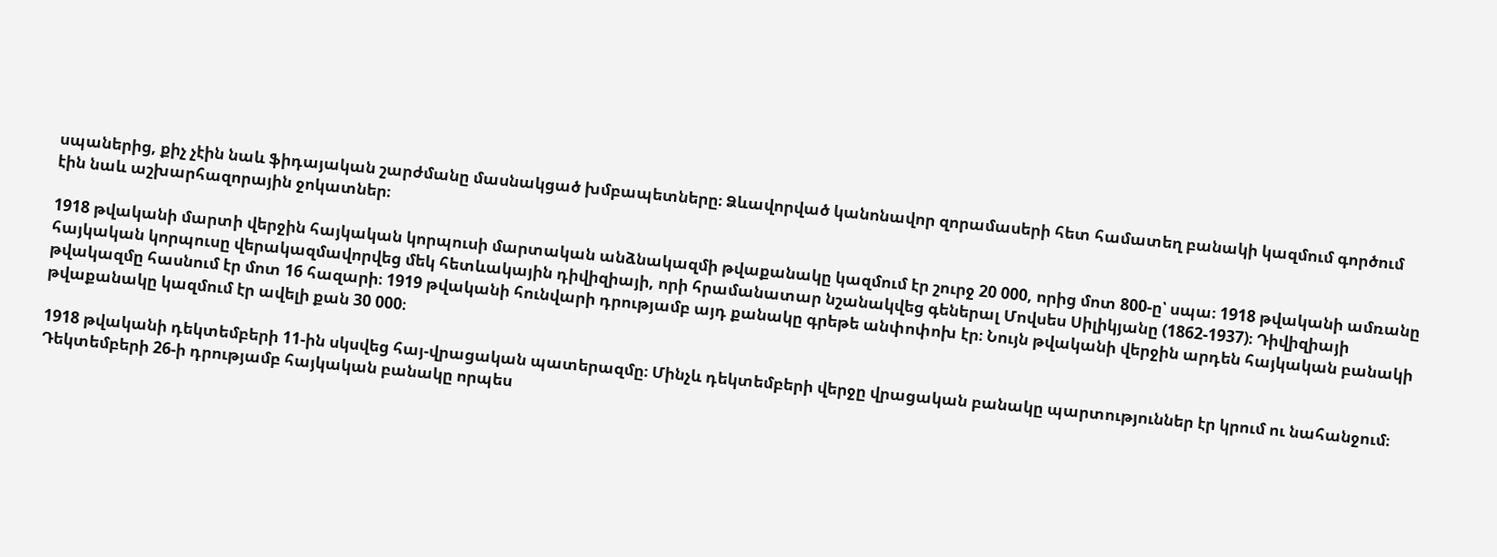սպաներից, քիչ չէին նաև ֆիդայական շարժմանը մասնակցած խմբապետները։ Ձևավորված կանոնավոր զորամասերի հետ համատեղ բանակի կազմում գործում էին նաև աշխարհազորային ջոկատներ։

1918 թվականի մարտի վերջին հայկական կորպուսի մարտական անձնակազմի թվաքանակը կազմում էր շուրջ 20 000, որից մոտ 800-ը՝ սպա։ 1918 թվականի ամռանը հայկական կորպուսը վերակազմավորվեց մեկ հետևակային դիվիզիայի, որի հրամանատար նշանակվեց գեներալ Մովսես Սիլիկյանը (1862-1937)։ Դիվիզիայի թվակազմը հասնում էր մոտ 16 հազարի։ 1919 թվականի հունվարի դրությամբ այդ քանակը գրեթե անփոփոխ էր։ Նույն թվականի վերջին արդեն հայկական բանակի թվաքանակը կազմում էր ավելի քան 30 000։

1918 թվականի դեկտեմբերի 11-ին սկսվեց հայ-վրացական պատերազմը։ Մինչև դեկտեմբերի վերջը վրացական բանակը պարտություններ էր կրում ու նահանջում։ Դեկտեմբերի 26-ի դրությամբ հայկական բանակը որպես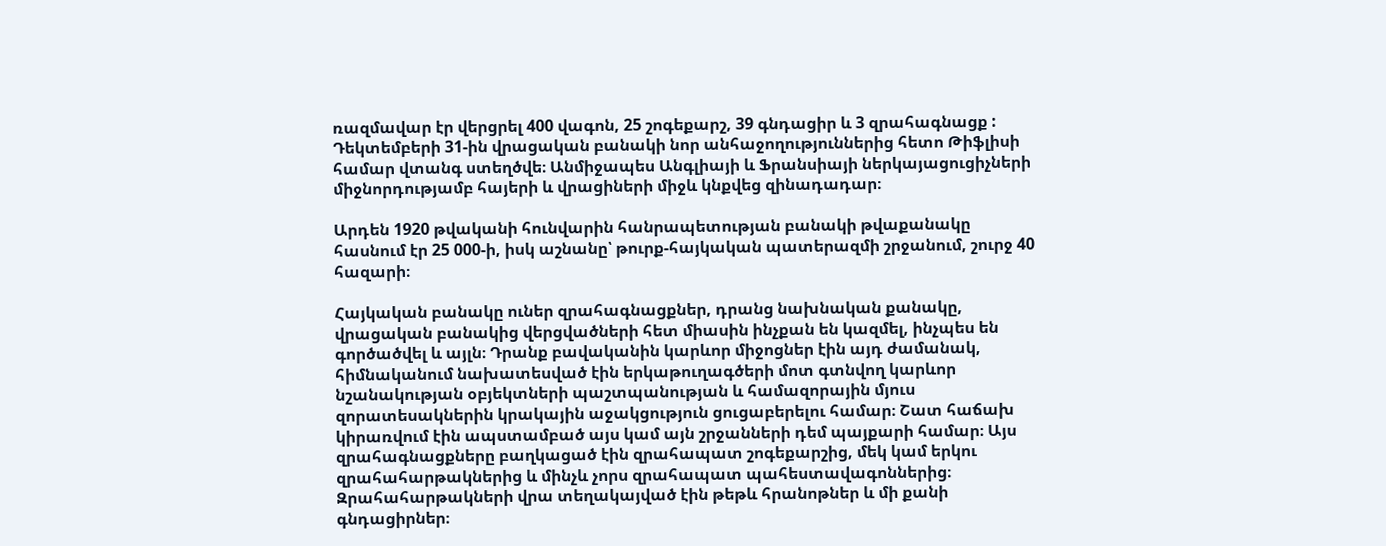ռազմավար էր վերցրել 400 վագոն, 25 շոգեքարշ, 39 գնդացիր և 3 զրահագնացք : Դեկտեմբերի 31-ին վրացական բանակի նոր անհաջողություններից հետո Թիֆլիսի համար վտանգ ստեղծվե։ Անմիջապես Անգլիայի և Ֆրանսիայի ներկայացուցիչների միջնորդությամբ հայերի և վրացիների միջև կնքվեց զինադադար։

Արդեն 1920 թվականի հունվարին հանրապետության բանակի թվաքանակը հասնում էր 25 000-ի, իսկ աշնանը՝ թուրք-հայկական պատերազմի շրջանում, շուրջ 40 հազարի։

Հայկական բանակը ուներ զրահագնացքներ, դրանց նախնական քանակը, վրացական բանակից վերցվածների հետ միասին ինչքան են կազմել, ինչպես են գործածվել և այլն։ Դրանք բավականին կարևոր միջոցներ էին այդ ժամանակ, հիմնականում նախատեսված էին երկաթուղագծերի մոտ գտնվող կարևոր նշանակության օբյեկտների պաշտպանության և համազորային մյուս զորատեսակներին կրակային աջակցություն ցուցաբերելու համար։ Շատ հաճախ կիրառվում էին ապստամբած այս կամ այն շրջանների դեմ պայքարի համար։ Այս զրահագնացքները բաղկացած էին զրահապատ շոգեքարշից, մեկ կամ երկու զրահահարթակներից և մինչև չորս զրահապատ պահեստավագոններից։ Զրահահարթակների վրա տեղակայված էին թեթև հրանոթներ և մի քանի գնդացիրներ։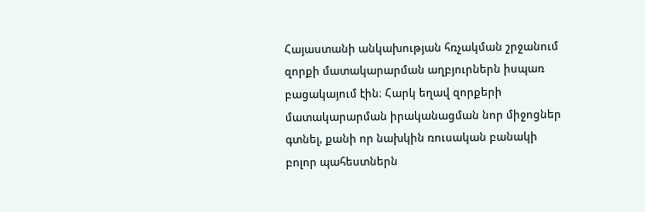Հայաստանի անկախության հռչակման շրջանում զորքի մատակարարման աղբյուրներն իսպառ բացակայում էին։ Հարկ եղավ զորքերի մատակարարման իրականացման նոր միջոցներ գտնել, քանի որ նախկին ռուսական բանակի բոլոր պահեստներն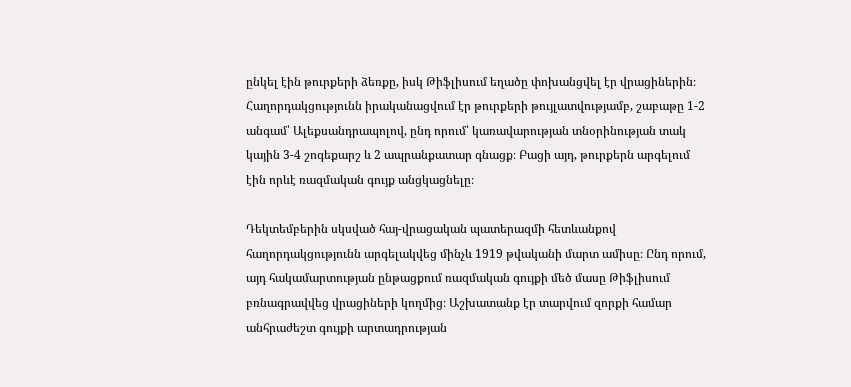ընկել էին թուրքերի ձեռքը, իսկ Թիֆլիսում եղածը փոխանցվել էր վրացիներին։ Հաղորդակցությունն իրականացվում էր թուրքերի թույլատվությամբ, շաբաթը 1-2 անգամ՝ Ալեքսանդրապոլով, ընդ որում՝ կառավարության տնօրինության տակ կային 3-4 շոգեքարշ և 2 ապրանքատար գնացք։ Բացի այդ, թուրքերն արգելում էին որևէ ռազմական գույք անցկացնելը։

Դեկտեմբերին սկսված հայ-վրացական պատերազմի հետևանքով հաղորդակցությունն արգելակվեց մինչև 1919 թվականի մարտ ամիսը։ Ընդ որում, այդ հակամարտության ընթացքում ռազմական գույքի մեծ մասը Թիֆլիսում բռնագրավվեց վրացիների կողմից։ Աշխատանք էր տարվում զորքի համար անհրաժեշտ գույքի արտադրության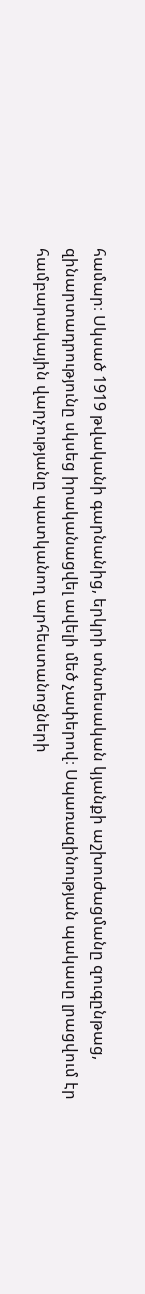համար։ Սկսած 1919 թվականի գարնանից, երկրի տնտեսական կյանքի աշխուժացմանը զուգընթաց, զինարտադրությունը սկսեց իրականացվել ավելի մեծ չափերով։ Սպառազինության պակասը լրացվում էր համբարակային վարչությանը պատկանող արհեստանոցների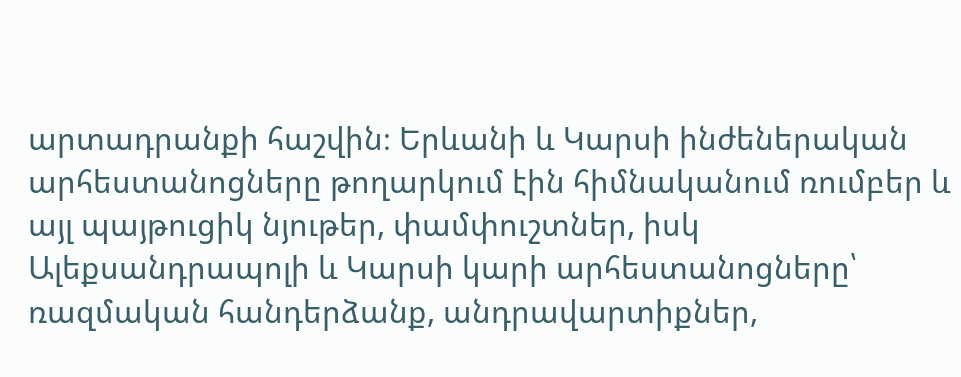արտադրանքի հաշվին։ Երևանի և Կարսի ինժեներական արհեստանոցները թողարկում էին հիմնականում ռումբեր և այլ պայթուցիկ նյութեր, փամփուշտներ, իսկ Ալեքսանդրապոլի և Կարսի կարի արհեստանոցները՝ ռազմական հանդերձանք, անդրավարտիքներ,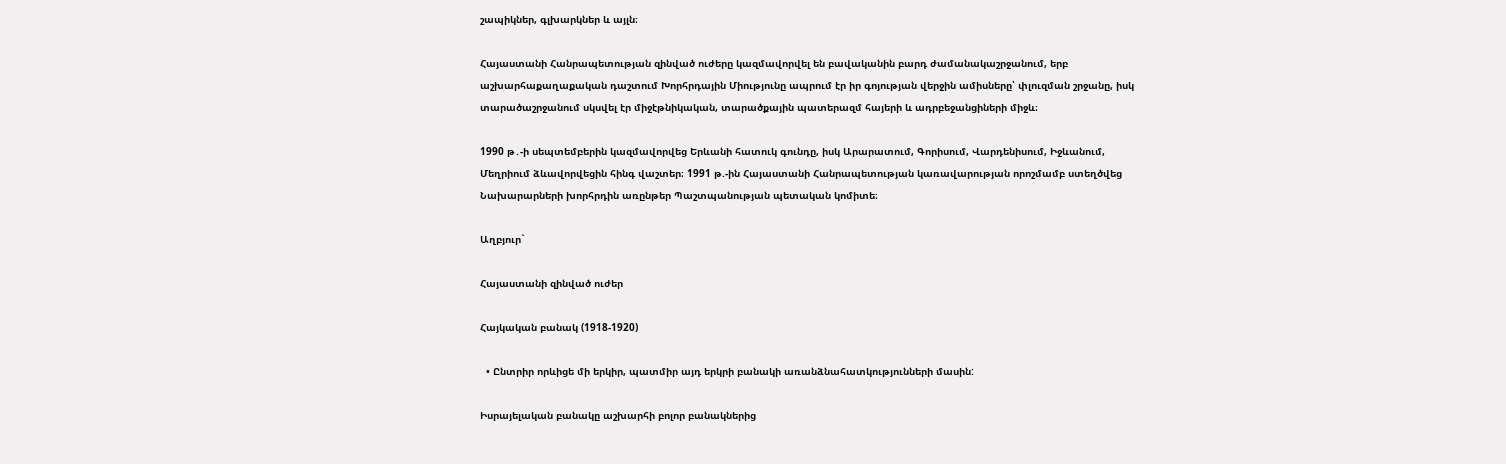շապիկներ, գլխարկներ և այլն։

Հայաստանի Հանրապետության զինված ուժերը կազմավորվել են բավականին բարդ ժամանակաշրջանում, երբ աշխարհաքաղաքական դաշտում Խորհրդային Միությունը ապրում էր իր գոյության վերջին ամիսները՝ փլուզման շրջանը, իսկ տարածաշրջանում սկսվել էր միջէթնիկական, տարածքային պատերազմ հայերի և ադրբեջանցիների միջև։

1990 թ․-ի սեպտեմբերին կազմավորվեց Երևանի հատուկ գունդը, իսկ Արարատում, Գորիսում, Վարդենիսում, Իջևանում, Մեղրիում ձևավորվեցին հինգ վաշտեր։ 1991 թ.-ին Հայաստանի Հանրապետության կառավարության որոշմամբ ստեղծվեց Նախարարների խորհրդին առընթեր Պաշտպանության պետական կոմիտե։

Աղբյուր`

Հայաստանի զինված ուժեր

Հայկական բանակ (1918-1920)

  • Ընտրիր որևիցե մի երկիր, պատմիր այդ երկրի բանակի առանձնահատկությունների մասին:

Իսրայելական բանակը աշխարհի բոլոր բանակներից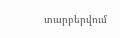տարբերվում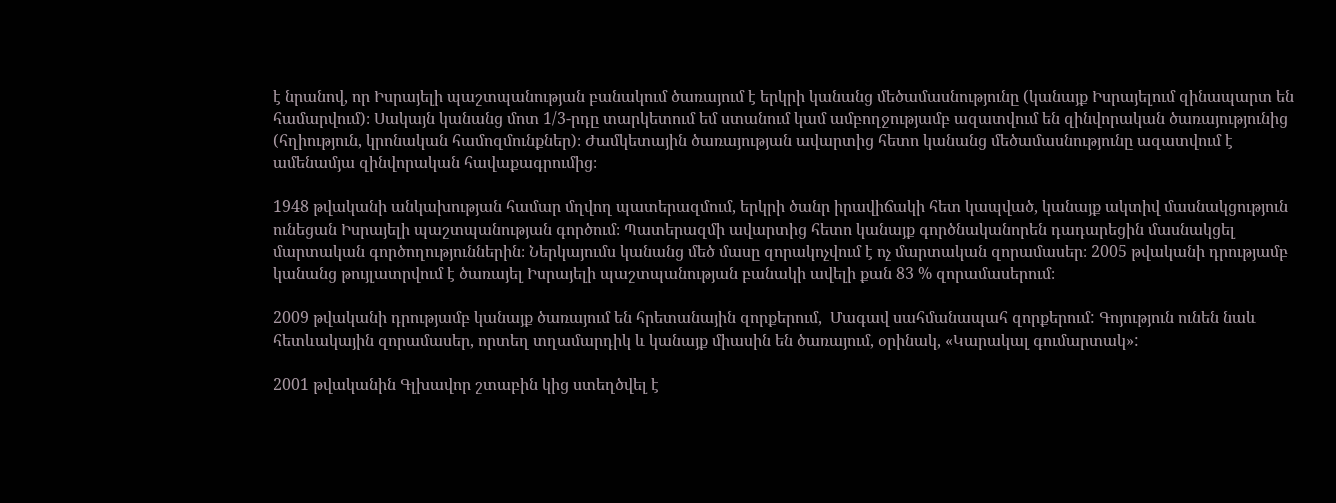է նրանով, որ Իսրայելի պաշտպանության բանակում ծառայում է երկրի կանանց մեծամասնությունը (կանայք Իսրայելում զինապարտ են համարվում)։ Սակայն կանանց մոտ 1/3-րդը տարկետում եմ ստանում կամ ամբողջությամբ ազատվում են զինվորական ծառայությունից (հղիություն, կրոնական համոզմունքներ)։ Ժամկետային ծառայության ավարտից հետո կանանց մեծամասնությունը ազատվում է ամենամյա զինվորական հավաքագրումից։

1948 թվականի անկախության համար մղվող պատերազմում, երկրի ծանր իրավիճակի հետ կապված, կանայք ակտիվ մասնակցություն ունեցան Իսրայելի պաշտպանության գործում։ Պատերազմի ավարտից հետո կանայք գործնականորեն դադարեցին մասնակցել մարտական գործողություններին։ Ներկայումս կանանց մեծ մասը զորակոչվում է ոչ մարտական զորամասեր։ 2005 թվականի դրությամբ կանանց թույլատրվում է ծառայել Իսրայելի պաշտպանության բանակի ավելի քան 83 % զորամասերում։

2009 թվականի դրությամբ կանայք ծառայում են հրետանային զորքերում,  Մագավ սահմանապահ զորքերում: Գոյություն ունեն նաև հետևակային զորամասեր, որտեղ տղամարդիկ և կանայք միասին են ծառայում, օրինակ, «Կարակալ գումարտակ»:

2001 թվականին Գլխավոր շտաբին կից ստեղծվել է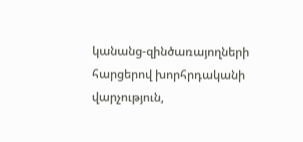կանանց-զինծառայողների հարցերով խորհրդականի վարչություն,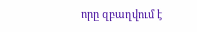որը զբաղվում է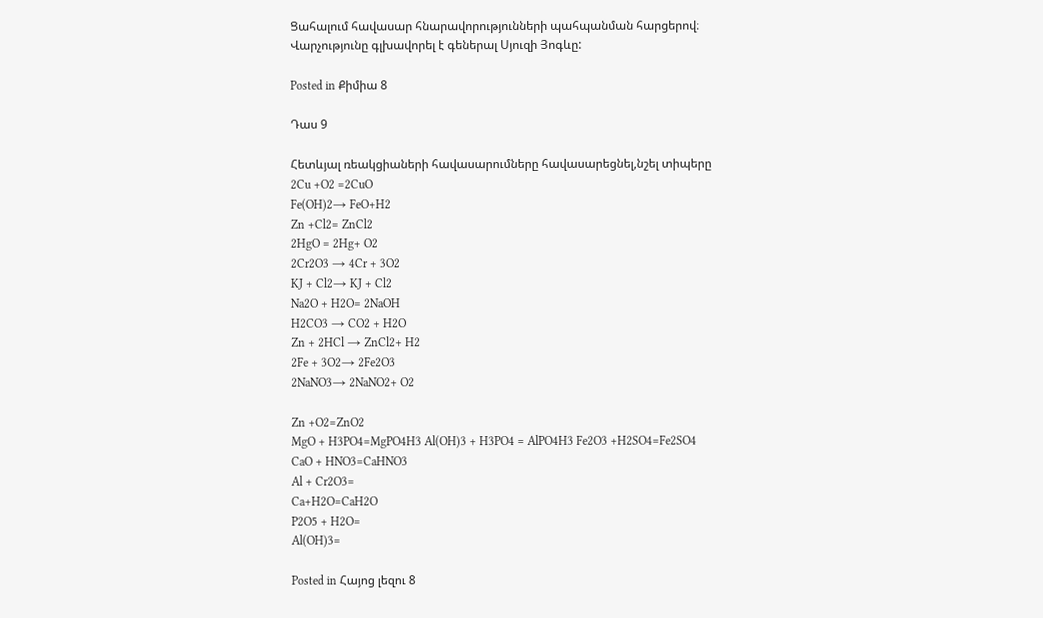Ցահալում հավասար հնարավորությունների պահպանման հարցերով։ Վարչությունը գլխավորել է գեներալ Սյուզի Յոգևը:

Posted in Քիմիա 8

Դաս 9

Հետևյալ ռեակցիաների հավասարումները հավասարեցնել,նշել տիպերը
2Cu +O2 =2CuO
Fe(OH)2→ FeO+H2
Zn +Cl2= ZnCl2
2HgO = 2Hg+ O2
2Cr2O3 → 4Cr + 3O2
KJ + Cl2→ KJ + Cl2
Na2O + H2O= 2NaOH
H2CO3 → CO2 + H2O
Zn + 2HCl → ZnCl2+ H2
2Fe + 3O2→ 2Fe2O3
2NaNO3→ 2NaNO2+ O2

Zn +O2=ZnO2
MgO + H3PO4=MgPO4H3 Al(OH)3 + H3PO4 = AlPO4H3 Fe2O3 +H2SO4=Fe2SO4
CaO + HNO3=CaHNO3
Al + Cr2O3=
Ca+H2O=CaH2O
P2O5 + H2O=
Al(OH)3=

Posted in Հայոց լեզու 8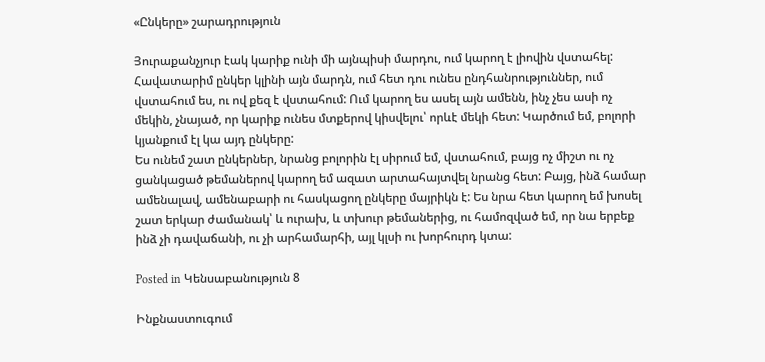«Ընկերը» շարադրություն

Յուրաքանչյուր էակ կարիք ունի մի այնպիսի մարդու, ում կարող է լիովին վստահել: Հավատարիմ ընկեր կլինի այն մարդն, ում հետ դու ունես ընդհանրություններ, ում վստահում ես, ու ով քեզ է վստահում: Ում կարող ես ասել այն ամենն, ինչ չես ասի ոչ մեկին, չնայած, որ կարիք ունես մտքերով կիսվելու՝ որևէ մեկի հետ: Կարծում եմ, բոլորի կյանքում էլ կա այդ ընկերը:
Ես ունեմ շատ ընկերներ, նրանց բոլորին էլ սիրում եմ, վստահում, բայց ոչ միշտ ու ոչ ցանկացած թեմաներով կարող եմ ազատ արտահայտվել նրանց հետ: Բայց, ինձ համար ամենալավ, ամենաբարի ու հասկացող ընկերը մայրիկն է: Ես նրա հետ կարող եմ խոսել շատ երկար ժամանակ՝ և ուրախ, և տխուր թեմաներից, ու համոզված եմ, որ նա երբեք ինձ չի դավաճանի, ու չի արհամարհի, այլ կլսի ու խորհուրդ կտա:

Posted in Կենսաբանություն 8

Ինքնաստուգում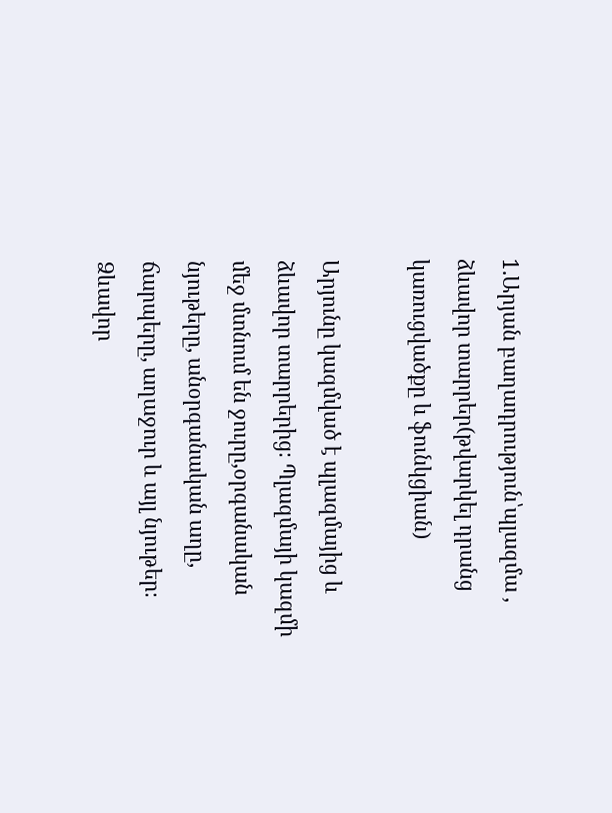1.Արյան բաղադրություն՝պլազմա , ձևավոր տարրեր(թվարկել դրանց կառուցվածքը և ֆունկցիան)

Արյունը կազմված է պլազմայից և ձևավոր տարրերից։ Պլազմայի կազմի մեջ մտնում են ջուրը,օրգանական նյութերը, անօրգանական աղը, ճարպերը, աղաջուր և այլ նյութեր։ Ձևավոր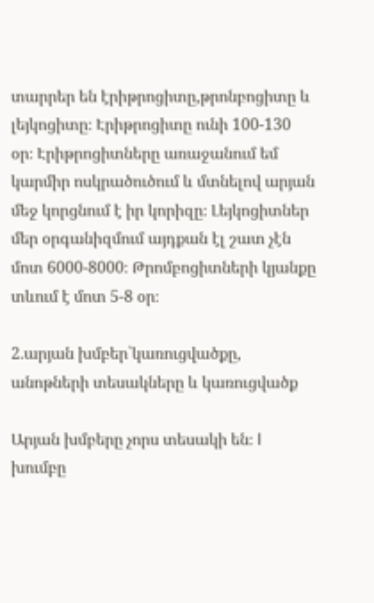տարրեր են էրիթրոցիտը,թրոնբոցիտը և լեյկոցիտը։ Էրիթրոցիտը ունի 100-130 օր։ Էրիթրոցիտները առաջանում եմ կարմիր ոսկրածուծում և մտնելով արյան մեջ կորցնում է իր կորիզը։ Լեյկոցիտներ մեր օրգանիզմում այդքան էլ շատ չէն մոտ 6000-8000։ Թրոմբոցիտների կյանքը տևում է մոտ 5-8 օր։

2.արյան խմբեր՝կառուցվածքը, անոթների տեսակները և կառուցվածք

Արյան խմբերը չորս տեսակի են։ I խումբը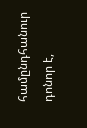համընդհանուր դոնոր է,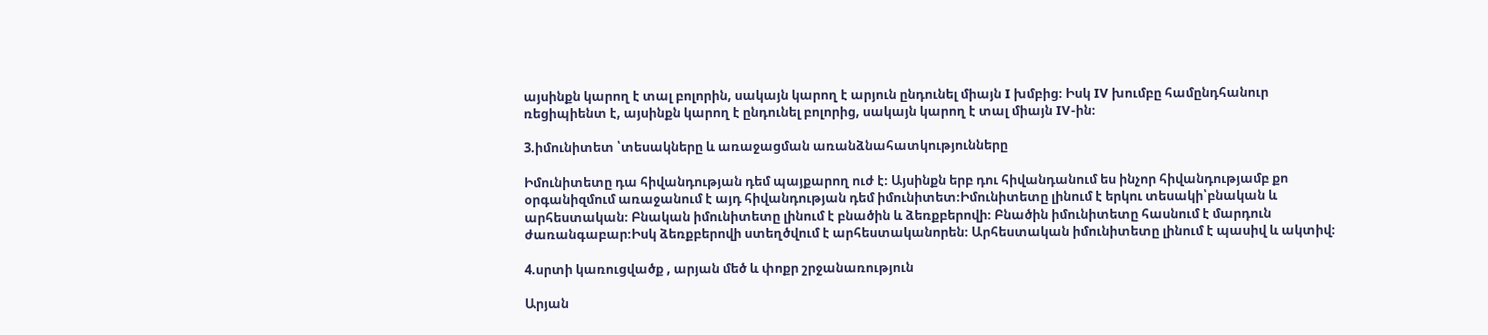այսինքն կարող է տալ բոլորին, սակայն կարող է արյուն ընդունել միայն I խմբից։ Իսկ IV խումբը համընդհանուր ռեցիպիենտ է, այսինքն կարող է ընդունել բոլորից, սակայն կարող է տալ միայն IV-ին։

3.իմունիտետ ՝տեսակները և առաջացման առանձնահատկությունները

Իմունիտետը դա հիվանդության դեմ պայքարող ուժ է։ Այսինքն երբ դու հիվանդանում ես ինչոր հիվանդությամբ քո օրգանիզմում առաջանում է այդ հիվանդության դեմ իմունիտետ։Իմունիտետը լինում է երկու տեսակի՝բնական և արհեստական։ Բնական իմունիտետը լինում է բնածին և ձեռքբերովի։ Բնածին իմունիտետը հասնում է մարդուն ժառանգաբար։Իսկ ձեռքբերովի ստեղծվում է արհեստականորեն։ Արհեստական իմունիտետը լինում է պասիվ և ակտիվ։

4.սրտի կառուցվածք , արյան մեծ և փոքր շրջանառություն

Արյան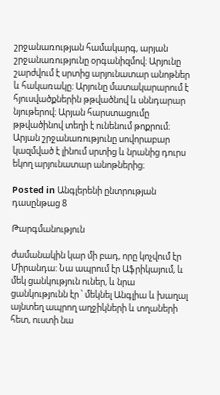շրջանառության համակարգ, արյան շրջանառությունը օրգանիզմով։ Արյունը շարժվում է սրտից արյունատար անոթներ և հակառակը։ Արյունը մատակարարում է հյուսվածքներին թթվածնով և սննդարար նյութերով։ Արյան հարստացումը թթվածինով տեղի է ունենում թոքրում։ Արյան շրջանառությունը սովորաբար կազմված է լինում սրտից և նրանից դուրս եկող արյունատար անոթներից։

Posted in Անգլերենի ընտրության դասընթաց 8

Թարգմանություն

ժամանակին կար մի բադ, որը կոչվում էր Միրանդա: Նա ապրում էր Աֆրիկայում, և մեկ ցանկություն ուներ, և նրա ցանկությունն էր ՝ մեկնել Անգլիա և խաղալ այնտեղ ապրող աղջիկների և տղաների հետ, ուստի նա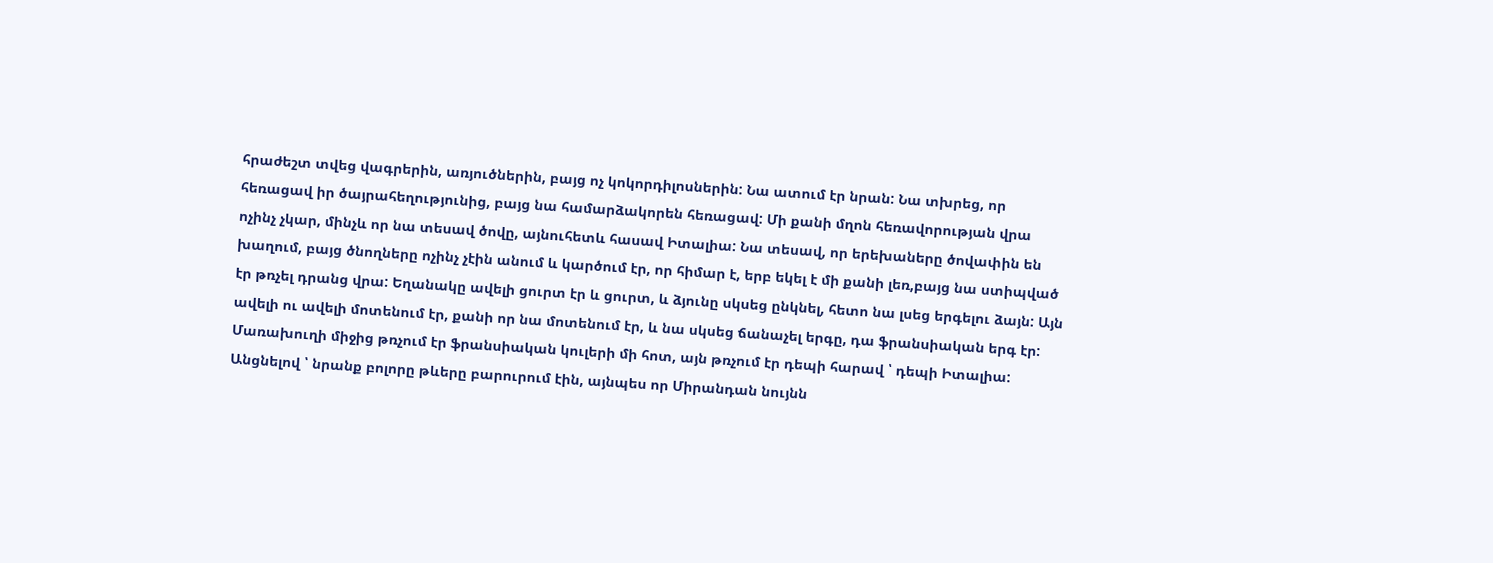հրաժեշտ տվեց վագրերին, առյուծներին, բայց ոչ կոկորդիլոսներին: Նա ատում էր նրան: Նա տխրեց, որ հեռացավ իր ծայրահեղությունից, բայց նա համարձակորեն հեռացավ: Մի քանի մղոն հեռավորության վրա ոչինչ չկար, մինչև որ նա տեսավ ծովը, այնուհետև հասավ Իտալիա: Նա տեսավ, որ երեխաները ծովափին են խաղում, բայց ծնողները ոչինչ չէին անում և կարծում էր, որ հիմար է, երբ եկել է մի քանի լեռ,բայց նա ստիպված էր թռչել դրանց վրա: Եղանակը ավելի ցուրտ էր և ցուրտ, և ձյունը սկսեց ընկնել, հետո նա լսեց երգելու ձայն: Այն ավելի ու ավելի մոտենում էր, քանի որ նա մոտենում էր, և նա սկսեց ճանաչել երգը, դա ֆրանսիական երգ էր: Մառախուղի միջից թռչում էր ֆրանսիական կուլերի մի հոտ, այն թռչում էր դեպի հարավ ՝ դեպի Իտալիա: Անցնելով ՝ նրանք բոլորը թևերը բարուրում էին, այնպես որ Միրանդան նույնն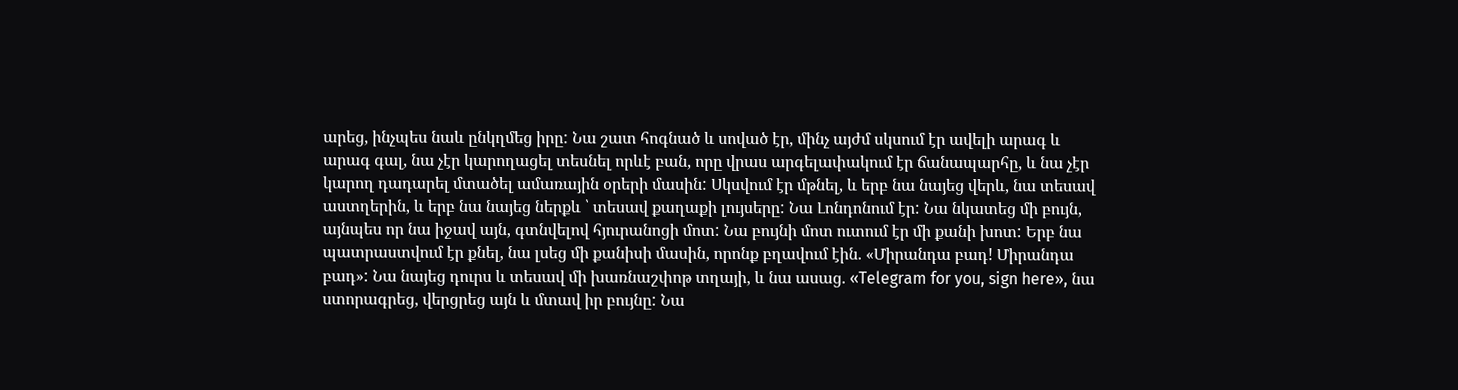արեց, ինչպես նաև ընկղմեց իրը: Նա շատ հոգնած և սոված էր, մինչ այժմ սկսում էր ավելի արագ և արագ գալ, նա չէր կարողացել տեսնել որևէ բան, որը վրաս արգելափակում էր ճանապարհը, և նա չէր կարող դադարել մտածել ամառային օրերի մասին: Սկսվում էր մթնել, և երբ նա նայեց վերև, նա տեսավ աստղերին, և երբ նա նայեց ներքև ՝ տեսավ քաղաքի լույսերը: Նա Լոնդոնում էր: Նա նկատեց մի բույն, այնպես որ նա իջավ այն, գտնվելով հյուրանոցի մոտ: Նա բույնի մոտ ուտում էր մի քանի խոտ: Երբ նա պատրաստվում էր քնել, նա լսեց մի քանիսի մասին, որոնք բղավում էին. «Միրանդա բադ! Միրանդա բադ»: Նա նայեց դուրս և տեսավ մի խառնաշփոթ տղայի, և նա ասաց. «Telegram for you, sign here», նա ստորագրեց, վերցրեց այն և մտավ իր բույնը: Նա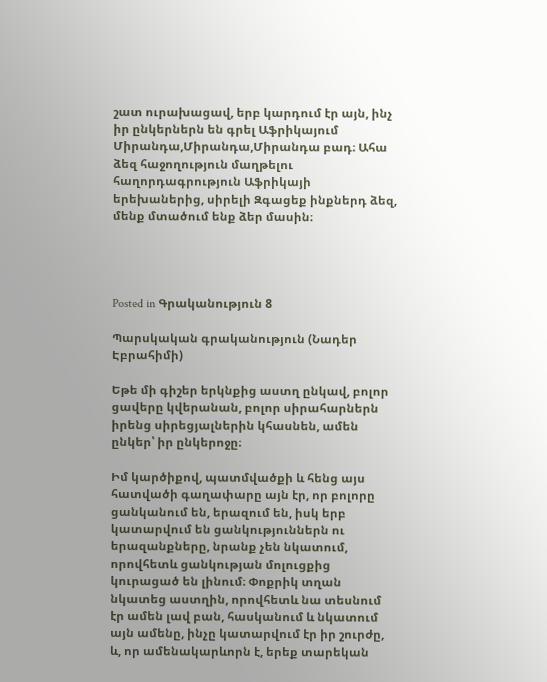շատ ուրախացավ, երբ կարդում էր այն, ինչ իր ընկերներն են գրել Աֆրիկայում Միրանդա,Միրանդա,Միրանդա բադ։ Ահա ձեզ հաջողություն մաղթելու հաղորդագրություն Աֆրիկայի երեխաներից, սիրելի Զգացեք ինքներդ ձեզ, մենք մտածում ենք ձեր մասին։




Posted in Գրականություն 8

Պարսկական գրականություն (Նադեր Էբրահիմի)

Եթե մի գիշեր երկնքից աստղ ընկավ, բոլոր ցավերը կվերանան, բոլոր սիրահարներն իրենց սիրեցյալներին կհասնեն, ամեն ընկեր՝ իր ընկերոջը։

Իմ կարծիքով, պատմվածքի և հենց այս հատվածի գաղափարը այն էր, որ բոլորը ցանկանում են, երազում են, իսկ երբ կատարվում են ցանկություններն ու երազանքները, նրանք չեն նկատում, որովհետև ցանկության մոլուցքից կուրացած են լինում։ Փոքրիկ տղան նկատեց աստղին, որովհետև նա տեսնում էր ամեն լավ բան, հասկանում և նկատում այն ամենը, ինչը կատարվում էր իր շուրժը, և, որ ամենակարևորն է, երեք տարեկան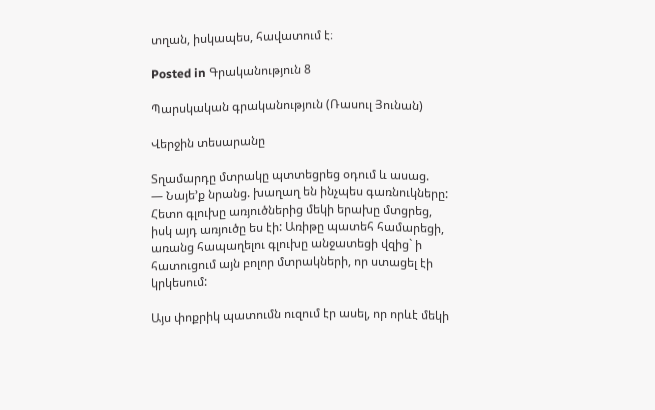տղան, իսկապես, հավատում է։

Posted in Գրականություն 8

Պարսկական գրականություն (Ռասուլ Յունան)

Վերջին տեսարանը

Տղամարդը մտրակը պտտեցրեց օդում և ասաց.
— Նայե’ք նրանց. խաղաղ են ինչպես գառնուկները:
Հետո գլուխը առյուծներից մեկի երախը մտցրեց, իսկ այդ առյուծը ես էի: Առիթը պատեհ համարեցի, առանց հապաղելու գլուխը անջատեցի վզից` ի հատուցում այն բոլոր մտրակների, որ ստացել էի կրկեսում:

Այս փոքրիկ պատումն ուզում էր ասել, որ որևէ մեկի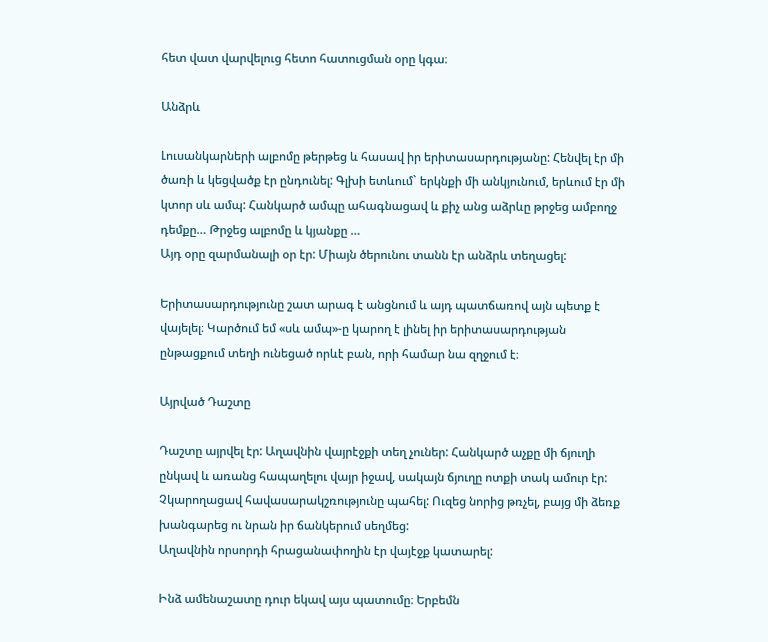հետ վատ վարվելուց հետո հատուցման օրը կգա։

Անձրև

Լուսանկարների ալբոմը թերթեց և հասավ իր երիտասարդությանը: Հենվել էր մի ծառի և կեցվածք էր ընդունել: Գլխի ետևում` երկնքի մի անկյունում, երևում էր մի կտոր սև ամպ: Հանկարծ ամպը ահագնացավ և քիչ անց աձրևը թրջեց ամբողջ դեմքը… Թրջեց ալբոմը և կյանքը …
Այդ օրը զարմանալի օր էր: Միայն ծերունու տանն էր անձրև տեղացել:

Երիտասարդությունը շատ արագ է անցնում և այդ պատճառով այն պետք է վայելել։ Կարծում եմ «սև ամպ»-ը կարող է լինել իր երիտասարդության ընթացքում տեղի ունեցած որևէ բան, որի համար նա զղջում է։

Այրված Դաշտը

Դաշտը այրվել էր: Աղավնին վայրէջքի տեղ չուներ: Հանկարծ աչքը մի ճյուղի ընկավ և առանց հապաղելու վայր իջավ, սակայն ճյուղը ոտքի տակ ամուր էր: Չկարողացավ հավասարակշռությունը պահել: Ուզեց նորից թռչել, բայց մի ձեռք խանգարեց ու նրան իր ճանկերում սեղմեց:
Աղավնին որսորդի հրացանափողին էր վայէջք կատարել:

Ինձ ամենաշատը դուր եկավ այս պատումը։ Երբեմն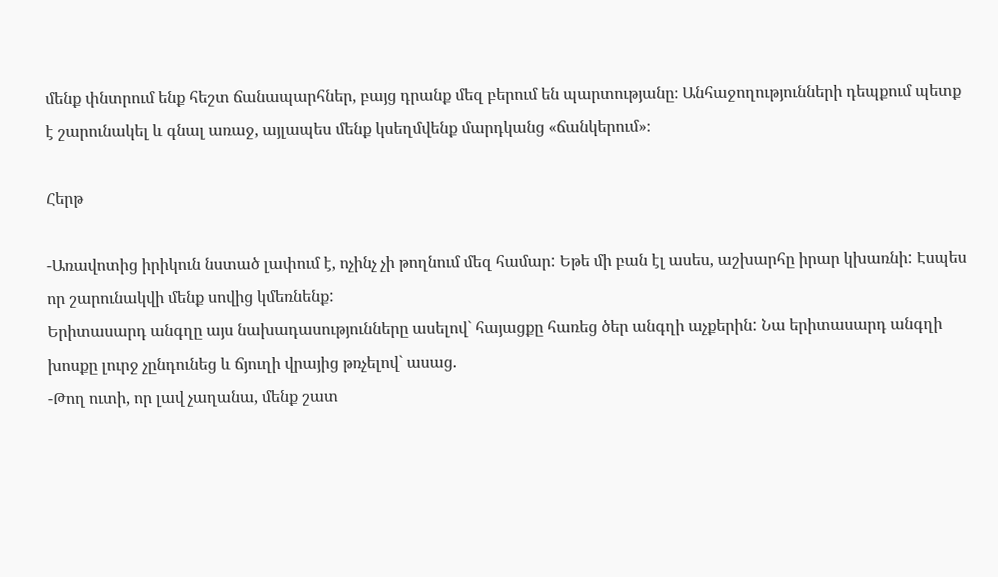մենք փնտրում ենք հեշտ ճանապարհներ, բայց դրանք մեզ բերում են պարտությանը։ Անհաջողությունների դեպքում պետք է շարունակել և գնալ առաջ, այլապես մենք կսեղմվենք մարդկանց «ճանկերում»։

Հերթ

-Առավոտից իրիկուն նստած լափում է, ոչինչ չի թողնում մեզ համար: Եթե մի բան էլ ասես, աշխարհը իրար կխառնի: Էսպես որ շարունակվի մենք սովից կմեռնենք:
Երիտասարդ անգղը այս նախադասությունները ասելով` հայացքը հառեց ծեր անգղի աչքերին: Նա երիտասարդ անգղի խոսքը լուրջ չընդունեց և ճյուղի վրայից թռչելով` ասաց.
-Թող ուտի, որ լավ չաղանա, մենք շատ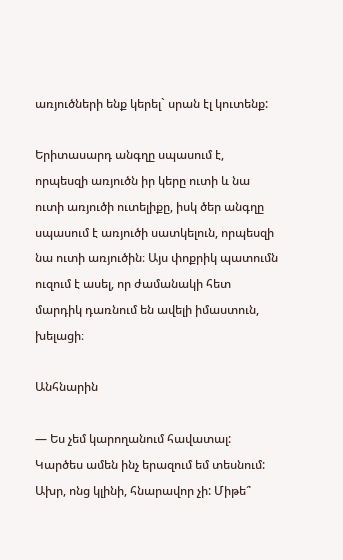առյուծների ենք կերել` սրան էլ կուտենք:

Երիտասարդ անգղը սպասում է, որպեսզի առյուծն իր կերը ուտի և նա ուտի առյուծի ուտելիքը, իսկ ծեր անգղը սպասում է առյուծի սատկելուն, որպեսզի նա ուտի առյուծին։ Այս փոքրիկ պատումն ուզում է ասել, որ ժամանակի հետ մարդիկ դառնում են ավելի իմաստուն, խելացի։

Անհնարին

— Ես չեմ կարողանում հավատալ: Կարծես ամեն ինչ երազում եմ տեսնում: Ախր, ոնց կլինի, հնարավոր չի: Միթե՞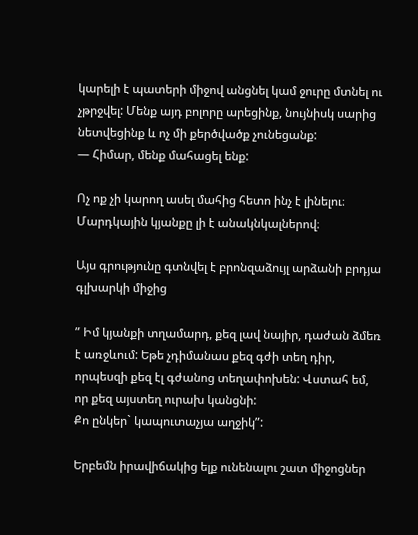կարելի է պատերի միջով անցնել կամ ջուրը մտնել ու չթրջվել: Մենք այդ բոլորը արեցինք, նույնիսկ սարից նետվեցինք և ոչ մի քերծվածք չունեցանք:
— Հիմար, մենք մահացել ենք:

Ոչ ոք չի կարող ասել մահից հետո ինչ է լինելու։ Մարդկային կյանքը լի է անակնկալներով։

Այս գրությունը գտնվել է բրոնզաձույլ արձանի բրդյա գլխարկի միջից

” Իմ կյանքի տղամարդ, քեզ լավ նայիր, դաժան ձմեռ է առջևում: Եթե չդիմանաս քեզ գժի տեղ դիր, որպեսզի քեզ էլ գժանոց տեղափոխեն: Վստահ եմ, որ քեզ այստեղ ուրախ կանցնի:
Քո ընկեր` կապուտաչյա աղջիկ”:

Երբեմն իրավիճակից ելք ունենալու շատ միջոցներ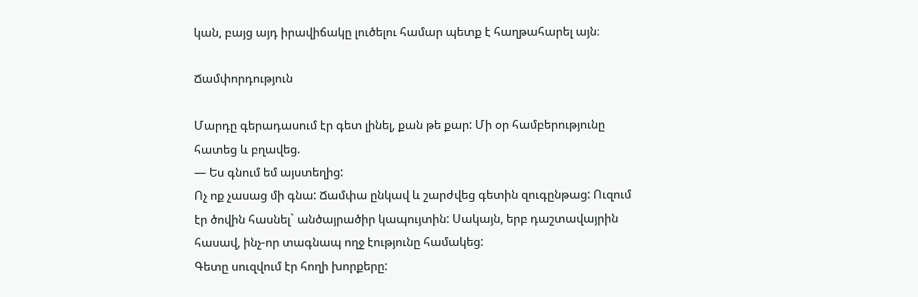կան, բայց այդ իրավիճակը լուծելու համար պետք է հաղթահարել այն։

Ճամփորդություն

Մարդը գերադասում էր գետ լինել, քան թե քար: Մի օր համբերությունը հատեց և բղավեց.
— Ես գնում եմ այստեղից:
Ոչ ոք չասաց մի գնա: Ճամփա ընկավ և շարժվեց գետին զուգընթաց: Ուզում էր ծովին հասնել` անծայրածիր կապույտին: Սակայն, երբ դաշտավայրին հասավ, ինչ-որ տագնապ ողջ էությունը համակեց:
Գետը սուզվում էր հողի խորքերը: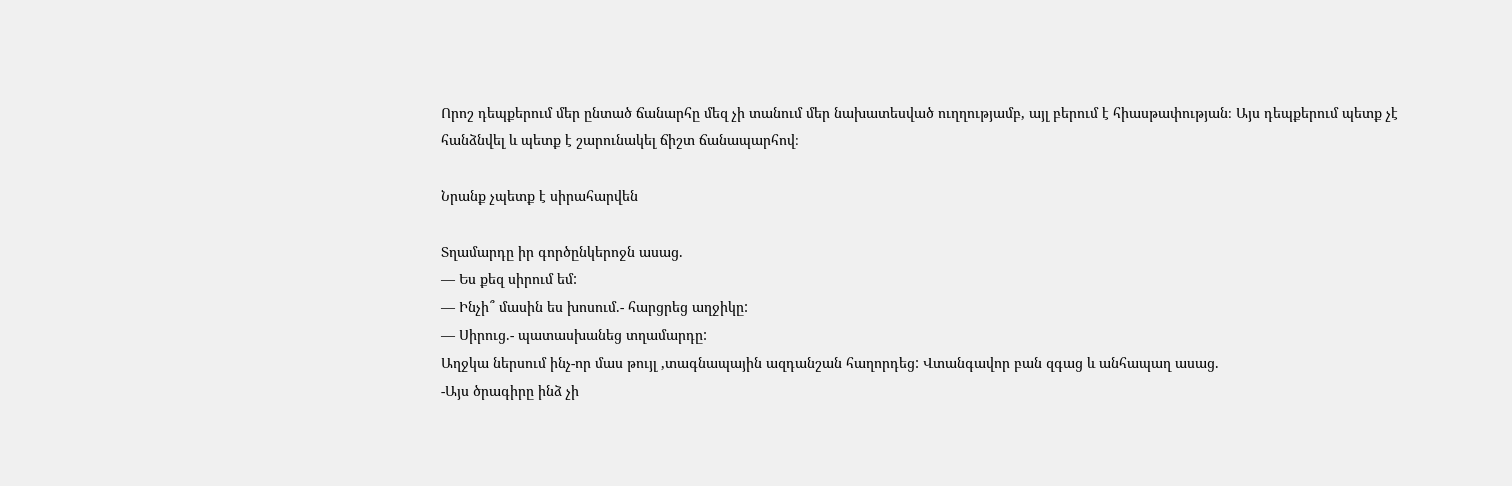Որոշ դեպքերում մեր ընտած ճանարհը մեզ չի տանում մեր նախատեսված ուղղությամբ, այլ բերում է հիասթափության։ Այս դեպքերում պետք չէ հանձնվել և պետք է շարունակել ճիշտ ճանապարհով։

Նրանք չպետք է սիրահարվեն

Տղամարդը իր գործընկերոջն ասաց.
— Ես քեզ սիրում եմ:
— Ինչի՞ մասին ես խոսում.- հարցրեց աղջիկը:
— Սիրուց.- պատասխանեց տղամարդը:
Աղջկա ներսում ինչ-որ մաս թույլ ,տագնապային ազդանշան հաղորդեց: Վտանգավոր բան զգաց և անհապաղ ասաց.
-Այս ծրագիրը ինձ չի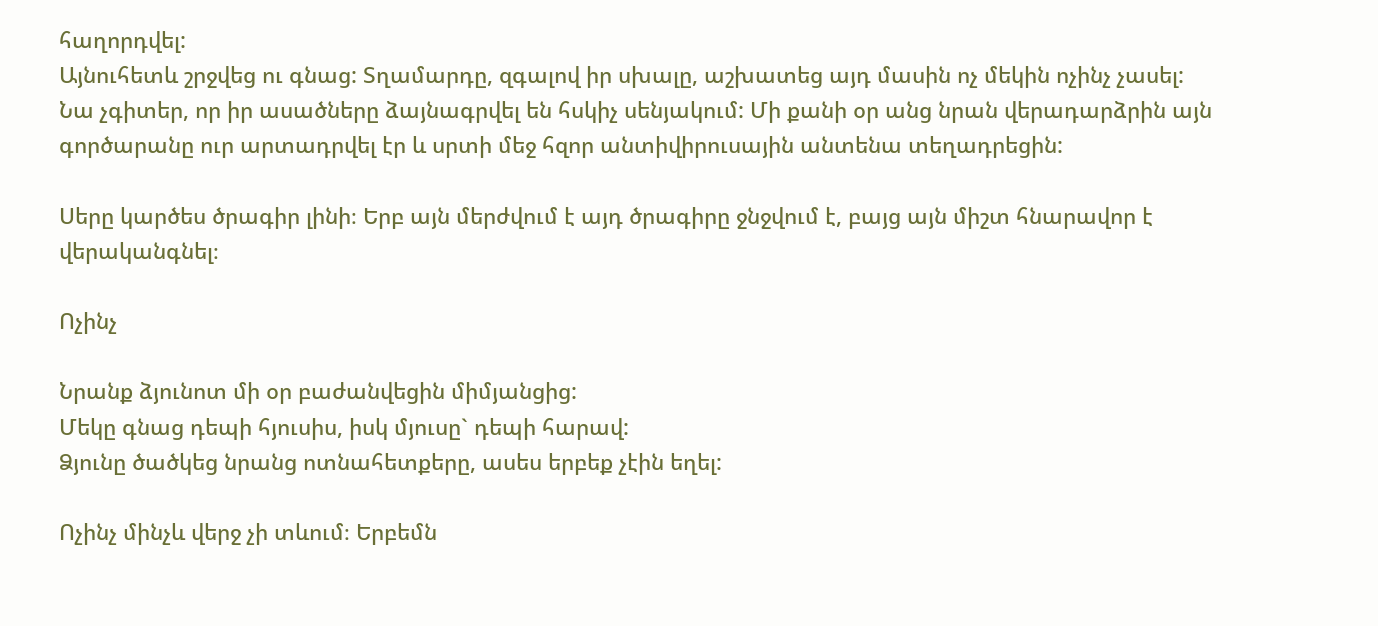հաղորդվել:
Այնուհետև շրջվեց ու գնաց: Տղամարդը, զգալով իր սխալը, աշխատեց այդ մասին ոչ մեկին ոչինչ չասել: Նա չգիտեր, որ իր ասածները ձայնագրվել են հսկիչ սենյակում: Մի քանի օր անց նրան վերադարձրին այն գործարանը ուր արտադրվել էր և սրտի մեջ հզոր անտիվիրուսային անտենա տեղադրեցին:

Սերը կարծես ծրագիր լինի։ Երբ այն մերժվում է այդ ծրագիրը ջնջվում է, բայց այն միշտ հնարավոր է վերականգնել։

Ոչինչ

Նրանք ձյունոտ մի օր բաժանվեցին միմյանցից:
Մեկը գնաց դեպի հյուսիս, իսկ մյուսը` դեպի հարավ:
Ձյունը ծածկեց նրանց ոտնահետքերը, ասես երբեք չէին եղել:

Ոչինչ մինչև վերջ չի տևում։ Երբեմն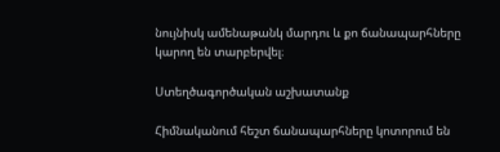նույնիսկ ամենաթանկ մարդու և քո ճանապարհները կարող են տարբերվել։

Ստեղծագործական աշխատանք

Հիմնականում հեշտ ճանապարհները կոտորում են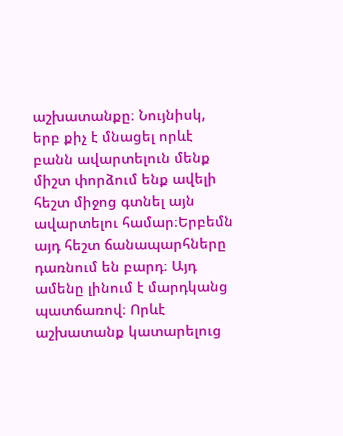աշխատանքը։ Նույնիսկ, երբ քիչ է մնացել որևէ բանն ավարտելուն մենք միշտ փորձում ենք ավելի հեշտ միջոց գտնել այն ավարտելու համար։Երբեմն այդ հեշտ ճանապարհները դառնում են բարդ։ Այդ ամենը լինում է մարդկանց պատճառով։ Որևէ աշխատանք կատարելուց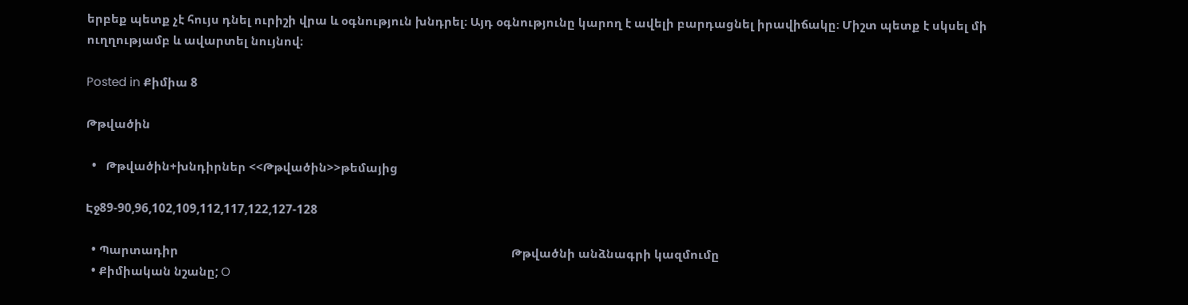երբեք պետք չէ հույս դնել ուրիշի վրա և օգնություն խնդրել։ Այդ օգնությունը կարող է ավելի բարդացնել իրավիճակը։ Միշտ պետք է սկսել մի ուղղությամբ և ավարտել նույնով։

Posted in Քիմիա 8

Թթվածին

  •   Թթվածին+խնդիրներ <<Թթվածին>>թեմայից

Էջ89-90,96,102,109,112,117,122,127-128

  • Պարտադիր                                                                                                               Թթվածնի անձնագրի կազմումը
  • Քիմիական նշանը; O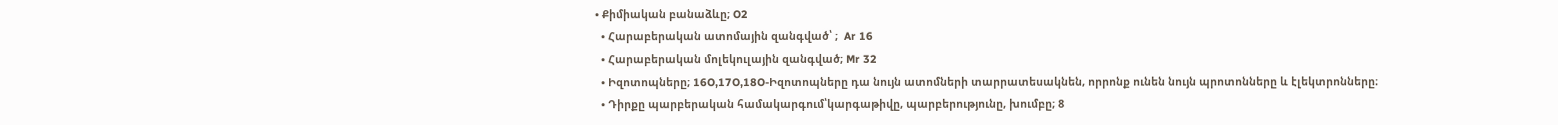• Քիմիական բանաձևը; O2
  • Հարաբերական ատոմային զանգված՝ ;  Ar 16
  • Հարաբերական մոլեկուլային զանգված; Mr 32
  • Իզոտոպները; 16O,17O,18O-Իզոտոպները դա նույն ատոմների տարրատեսակնեն, որրոնք ունեն նույն պրոտոնները և էլեկտրոնները։
  • Դիրքը պարբերական համակարգում՝կարգաթիվը, պարբերությունը, խումբը; 8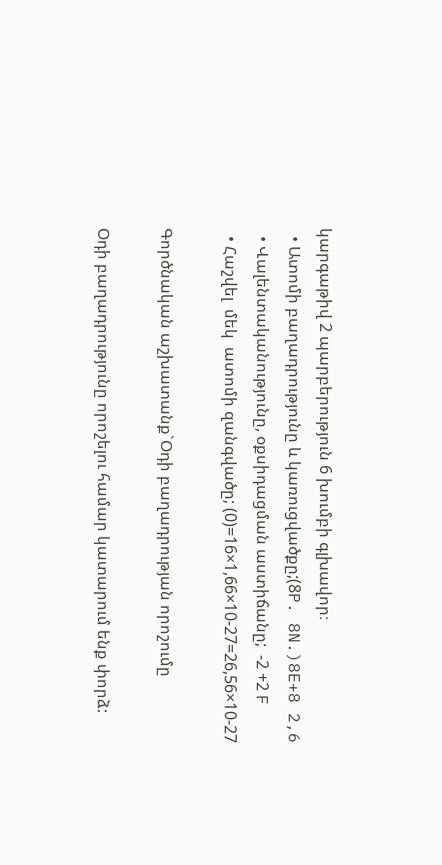կարգաթիվ 2 պարբերություն 6 խումբի գլխավոր։
  • Ատոմի բաղադրությունը և կառուցվածքը;(8P. 8N.)8E+8 2,6
  • Վալենտականությունը, օքսիդացման աստիճանը;  -2 +2 F
  • Հաշվել  մեկ  ատոմի զանգվածը; (0)=16×1,66×10-27=26,56×10-27

Գործնական աշխատանք`Օդի բաղադրության որոշումը

Օդի բաղադրությունը որոշելու համար կատարում ենք փորձ: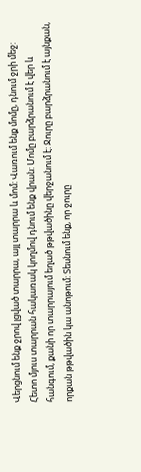Վերցնում ենք ջրով լցված տարրա, այլ տարրա և մոմ: Վառում ենք մոմը, դնում ջրի մեջ: Հետո մյուս տարրան հակառակ կողմով դնում ենք վրան: Մոմը բարձրանում է վեր և հանգում, քանի որ տարրայում եղած թթվածինը վերջանում է: Ջուրը բարձրանում է այնքան, որքան թթվածին կա անոթում: Տեսնում ենք, որ ջուրը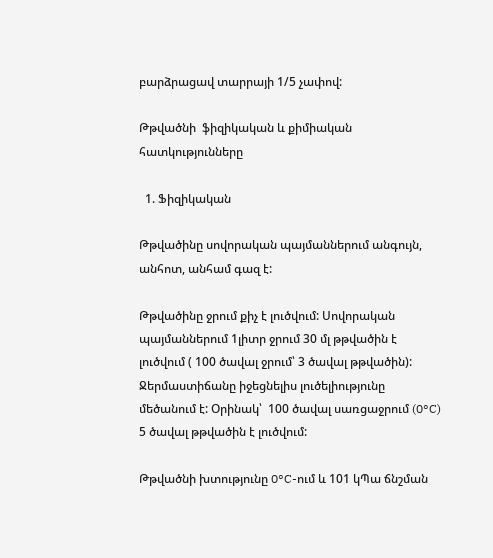բարձրացավ տարրայի 1/5 չափով:

Թթվածնի  ֆիզիկական և քիմիական  հատկությունները

  1. Ֆիզիկական

Թթվածինը սովորական պայմաններում անգույն, անհոտ, անհամ գազ է:

Թթվածինը ջրում քիչ է լուծվում: Սովորական պայմաններում 1լիտր ջրում 30 մլ թթվածին է լուծվում ( 100 ծավալ ջրում՝ 3 ծավալ թթվածին): Ջերմաստիճանը իջեցնելիս լուծելիությունը մեծանում է: Օրինակ՝  100 ծավալ սառցաջրում (0°C) 5 ծավալ թթվածին է լուծվում:

Թթվածնի խտությունը 0°C-ում և 101 կՊա ճնշման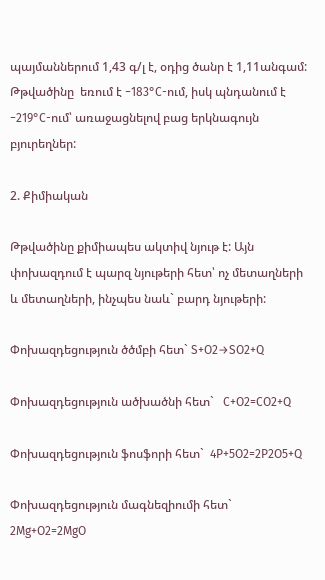պայմաններում 1,43 գ/լ է, օդից ծանր է 1,11անգամ: Թթվածինը  եռում է −183°C-ում, իսկ պնդանում է  −219°C-ում՝ առաջացնելով բաց երկնագույն բյուրեղներ:

2. Քիմիական

Թթվածինը քիմիապես ակտիվ նյութ է: Այն փոխազդում է պարզ նյութերի հետ՝ ոչ մետաղների և մետաղների, ինչպես նաև` բարդ նյութերի:

Փոխազդեցություն ծծմբի հետ` S+O2→SO2+Q

Փոխազդեցություն ածխածնի հետ`   C+O2=CO2+Q

Փոխազդեցություն ֆոսֆորի հետ`  4P+5O2=2P2O5+Q

Փոխազդեցություն մագնեզիումի հետ` 2Mg+O2=2MgO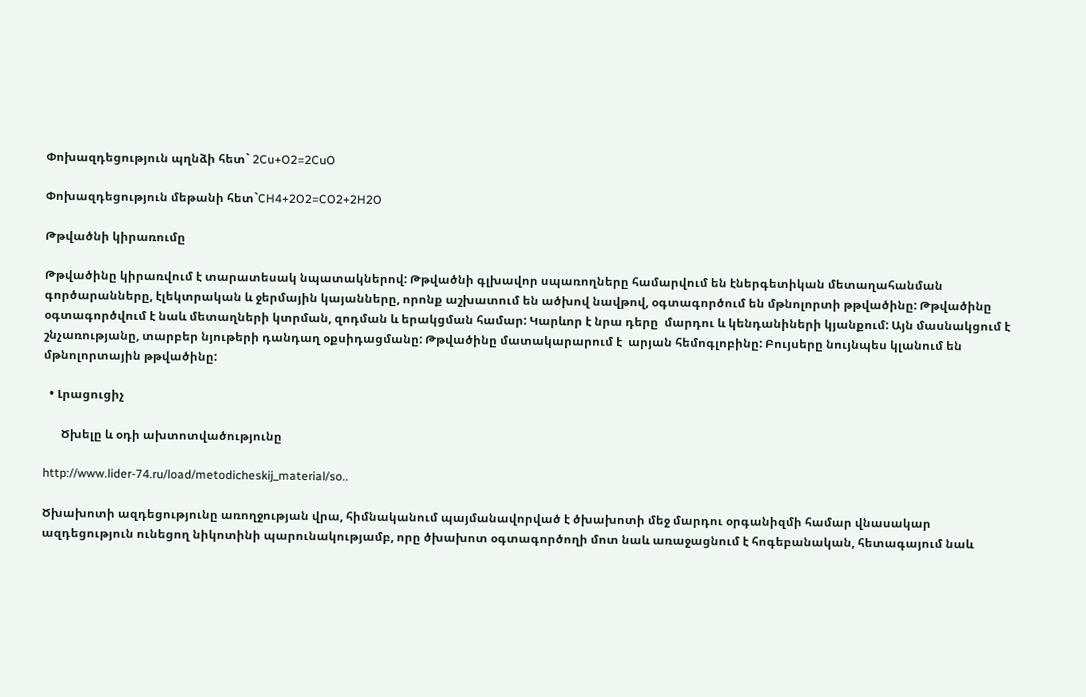Փոխազդեցություն պղնձի հետ` 2Cu+O2=2CuO

Փոխազդեցություն մեթանի հետ`CH4+2O2=CO2+2H2O

Թթվածնի կիրառումը

Թթվածինը կիրառվում է տարատեսակ նպատակներով: Թթվածնի գլխավոր սպառողները համարվում են էներգետիկան մետաղահանման գործարանները, էլեկտրական և ջերմային կայանները, որոնք աշխատում են ածխով նավթով, օգտագործում են մթնոլորտի թթվածինը: Թթվածինը օգտագործվում է նաև մետաղների կտրման, զոդման և երակցման համար: Կարևոր է նրա դերը  մարդու և կենդանիների կյանքում: Այն մասնակցում է շնչառությանը, տարբեր նյութերի դանդաղ օքսիդացմանը: Թթվածինը մատակարարում է  արյան հեմոգլոբինը: Բույսերը նույնպես կլանում են մթնոլորտային թթվածինը:

  • Լրացուցիչ

      Ծխելը և օդի ախտոտվածությունը

http://www.lider-74.ru/load/metodicheskij_material/so..

Ծխախոտի ազդեցությունը առողջության վրա, հիմնականում պայմանավորված է ծխախոտի մեջ մարդու օրգանիզմի համար վնասակար ազդեցություն ունեցող նիկոտինի պարունակությամբ, որը ծխախոտ օգտագործողի մոտ նաև առաջացնում է հոգեբանական, հետագայում նաև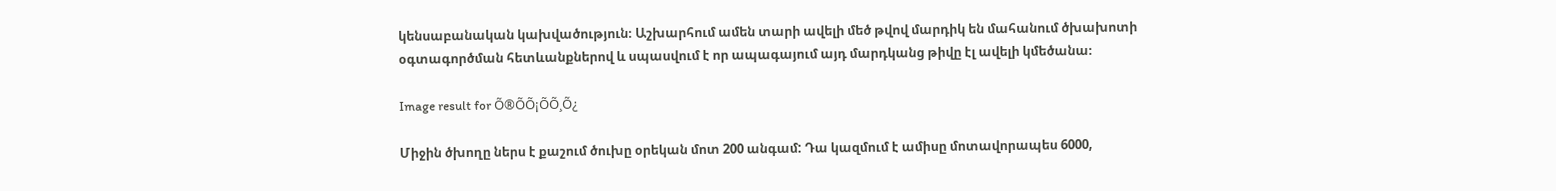կենսաբանական կախվածություն։ Աշխարհում ամեն տարի ավելի մեծ թվով մարդիկ են մահանում ծխախոտի օգտագործման հետևանքներով և սպասվում է որ ապագայում այդ մարդկանց թիվը էլ ավելի կմեծանա։

Image result for Õ®ÕÕ¡ÕÕ¸Õ¿

Միջին ծխողը ներս է քաշում ծուխը օրեկան մոտ 200 անգամ: Դա կազմում է ամիսը մոտավորապես 6000,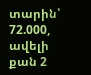տարին՝ 72.000, ավելի քան 2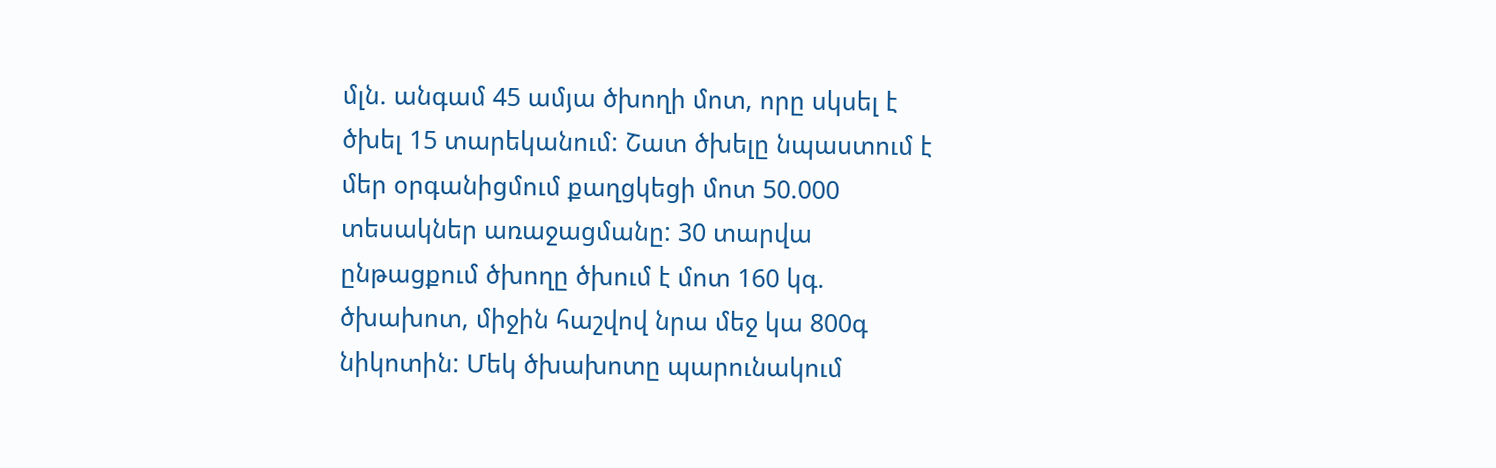մլն. անգամ 45 ամյա ծխողի մոտ, որը սկսել է ծխել 15 տարեկանում: Շատ ծխելը նպաստում է մեր օրգանիցմում քաղցկեցի մոտ 50.000 տեսակներ առաջացմանը: 30 տարվա ընթացքում ծխողը ծխում է մոտ 160 կգ. ծխախոտ, միջին հաշվով նրա մեջ կա 800գ նիկոտին: Մեկ ծխախոտը պարունակում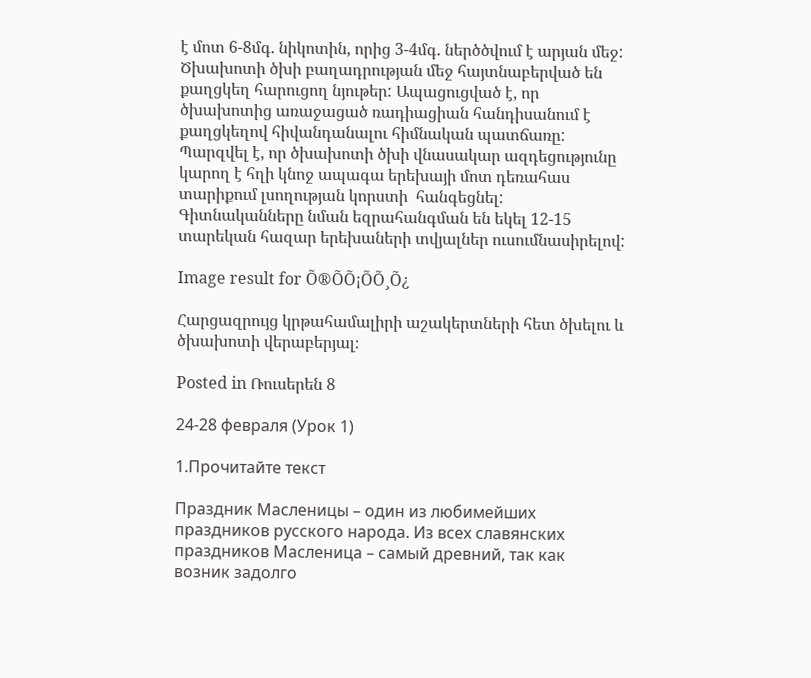է մոտ 6-8մգ. նիկոտին, որից 3-4մգ. ներծծվում է արյան մեջ: Ծխախոտի ծխի բաղադրության մեջ հայտնաբերված են քաղցկեղ հարուցող նյութեր: Ապացուցված է, որ ծխախոտից առաջացած ռադիացիան հանդիսանում է քաղցկեղով հիվանդանալու հիմնական պատճառը: Պարզվել է, որ ծխախոտի ծխի վնասակար ազդեցությունը կարող է հղի կնոջ ապագա երեխայի մոտ դեռահաս տարիքում լսողության կորստի  հանգեցնել:  Գիտնականները նման եզրահանգման են եկել 12-15 տարեկան հազար երեխաների տվյալներ ուսումնասիրելով:

Image result for Õ®ÕÕ¡ÕÕ¸Õ¿

Հարցազրույց կրթահամալիրի աշակերտների հետ ծխելու և ծխախոտի վերաբերյալ։

Posted in Ռուսերեն 8

24-28 февраля (Урок 1)

1.Прочитайте текст

Праздник Масленицы – один из любимейших праздников русского народа. Из всех славянских праздников Масленица – самый древний, так как возник задолго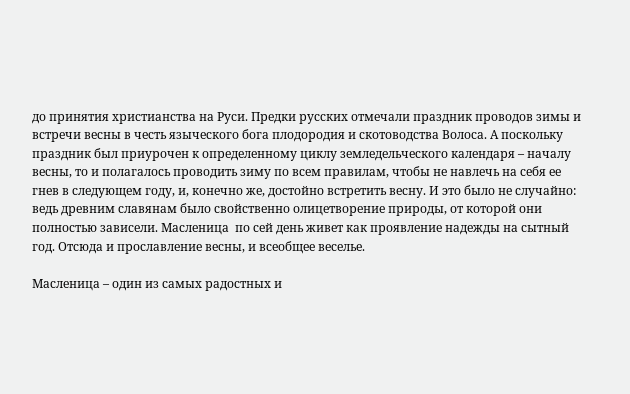до принятия христианства на Руси. Предки русских отмечали праздник проводов зимы и встречи весны в честь языческого бога плодородия и скотоводства Волоса. А поскольку праздник был приурочен к определенному циклу земледельческого календаря – началу весны, то и полагалось проводить зиму по всем правилам, чтобы не навлечь на себя ее гнев в следующем году, и, конечно же, достойно встретить весну. И это было не случайно: ведь древним славянам было свойственно олицетворение природы, от которой они полностью зависели. Масленица  по сей день живет как проявление надежды на сытный год. Отсюда и прославление весны, и всеобщее веселье.

Масленица – один из самых радостных и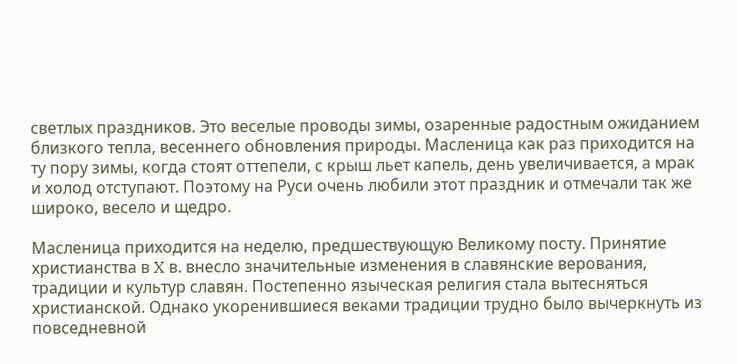светлых праздников. Это веселые проводы зимы, озаренные радостным ожиданием близкого тепла, весеннего обновления природы. Масленица как раз приходится на ту пору зимы, когда стоят оттепели, с крыш льет капель, день увеличивается, а мрак и холод отступают. Поэтому на Руси очень любили этот праздник и отмечали так же широко, весело и щедро.

Масленица приходится на неделю, предшествующую Великому посту. Принятие христианства в X в. внесло значительные изменения в славянские верования, традиции и культур славян. Постепенно языческая религия стала вытесняться христианской. Однако укоренившиеся веками традиции трудно было вычеркнуть из повседневной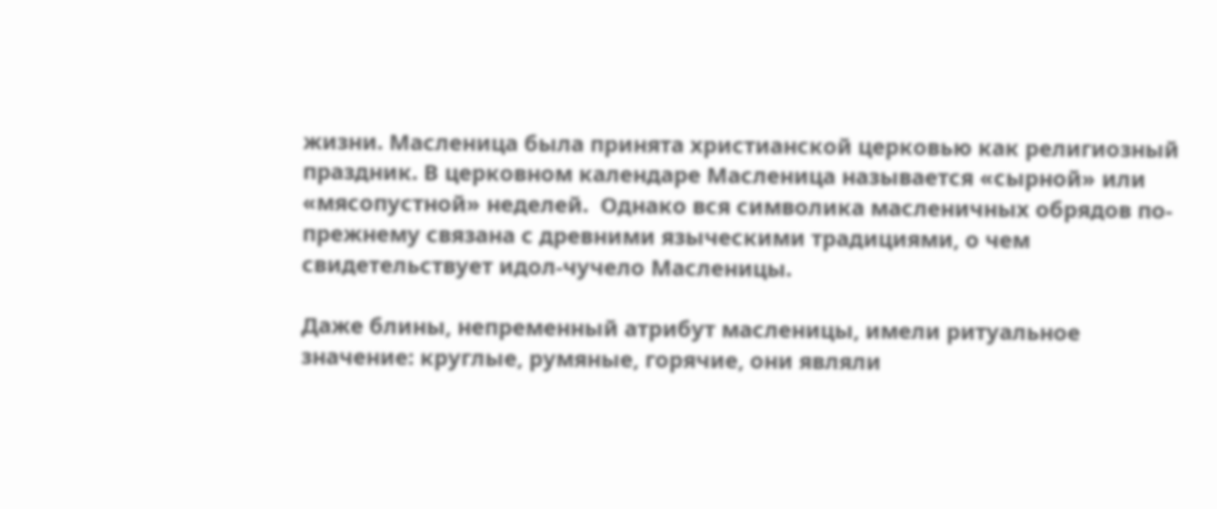жизни. Масленица была принята христианской церковью как религиозный праздник. В церковном календаре Масленица называется «сырной» или «мясопустной» неделей.  Однако вся символика масленичных обрядов по-прежнему связана с древними языческими традициями, о чем свидетельствует идол-чучело Масленицы.

Даже блины, непременный атрибут масленицы, имели ритуальное значение: круглые, румяные, горячие, они являли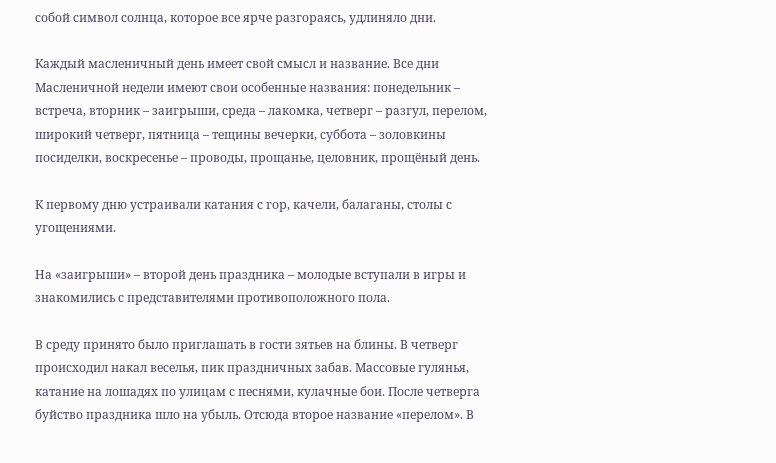собой символ солнца, которое все ярче разгораясь, удлиняло дни.

Каждый масленичный день имеет свой смысл и название. Все дни Масленичной недели имеют свои особенные названия: понедельник – встреча, вторник – заигрыши, среда – лакомка, четверг – разгул, перелом, широкий четверг, пятница – тещины вечерки, суббота – золовкины посиделки, воскресенье – проводы, прощанье, целовник, прощёный день.

К первому дню устраивали катания с гор, качели, балаганы, столы с угощениями.

На «заигрыши» – второй день праздника – молодые вступали в игры и знакомились с представителями противоположного пола.

В среду принято было приглашать в гости зятьев на блины. В четверг происходил накал веселья, пик праздничных забав. Массовые гулянья, катание на лошадях по улицам с песнями, кулачные бои. После четверга буйство праздника шло на убыль. Отсюда второе название «перелом». В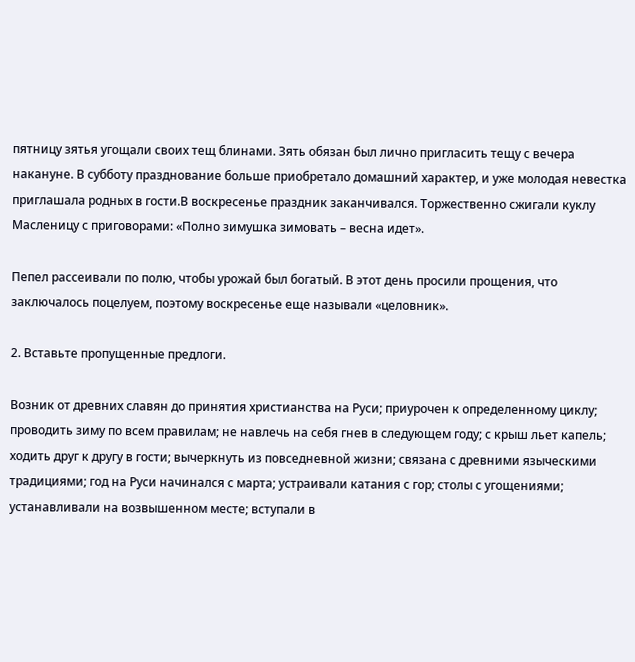пятницу зятья угощали своих тещ блинами. Зять обязан был лично пригласить тещу с вечера накануне. В субботу празднование больше приобретало домашний характер, и уже молодая невестка приглашала родных в гости.В воскресенье праздник заканчивался. Торжественно сжигали куклу Масленицу с приговорами: «Полно зимушка зимовать – весна идет».

Пепел рассеивали по полю, чтобы урожай был богатый. В этот день просили прощения, что заключалось поцелуем, поэтому воскресенье еще называли «целовник».

2. Вставьте пропущенные предлоги.

Возник от древних славян до принятия христианства на Руси; приурочен к определенному циклу; проводить зиму по всем правилам; не навлечь на себя гнев в следующем году; с крыш льет капель; ходить друг к другу в гости; вычеркнуть из повседневной жизни; связана с древними языческими традициями; год на Руси начинался с марта; устраивали катания с гор; столы с угощениями; устанавливали на возвышенном месте; вступали в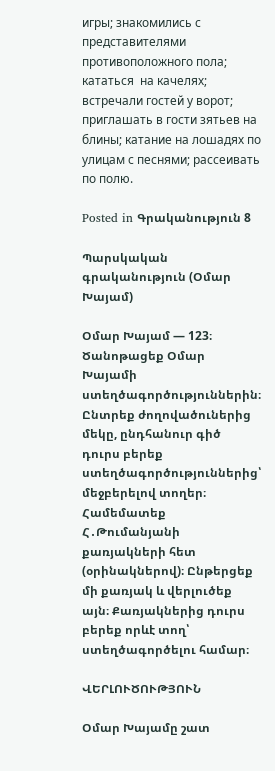игры; знакомились с представителями противоположного пола; кататься  на качелях; встречали гостей у ворот; приглашать в гости зятьев на блины; катание на лошадях по улицам с песнями; рассеивать по полю.

Posted in Գրականություն 8

Պարսկական գրականություն (Օմար Խայամ)

Օմար Խայամ — 123։ Ծանոթացեք Օմար Խայամի ստեղծագործություններին։ Ընտրեք ժողովածուներից մեկը, ընդհանուր գիծ դուրս բերեք ստեղծագործություններից՝ մեջբերելով տողեր։ Համեմատեք Հ․Թումանյանի քառյակների հետ (օրինակներով)։ Ընթերցեք մի քառյակ և վերլուծեք այն։ Քառյակներից դուրս բերեք որևէ տող՝ ստեղծագործելու համար։

ՎԵՐԼՈՒԾՈՒԹՅՈՒՆ

Օմար Խայամը շատ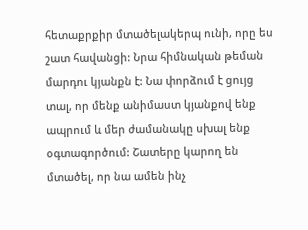հետաքրքիր մտածելակերպ ունի, որը ես շատ հավանցի: Նրա հիմնական թեման մարդու կյանքն է: Նա փորձում է ցույց տալ, որ մենք անիմաստ կյանքով ենք ապրում և մեր ժամանակը սխալ ենք օգտագործում: Շատերը կարող են մտածել, որ նա ամեն ինչ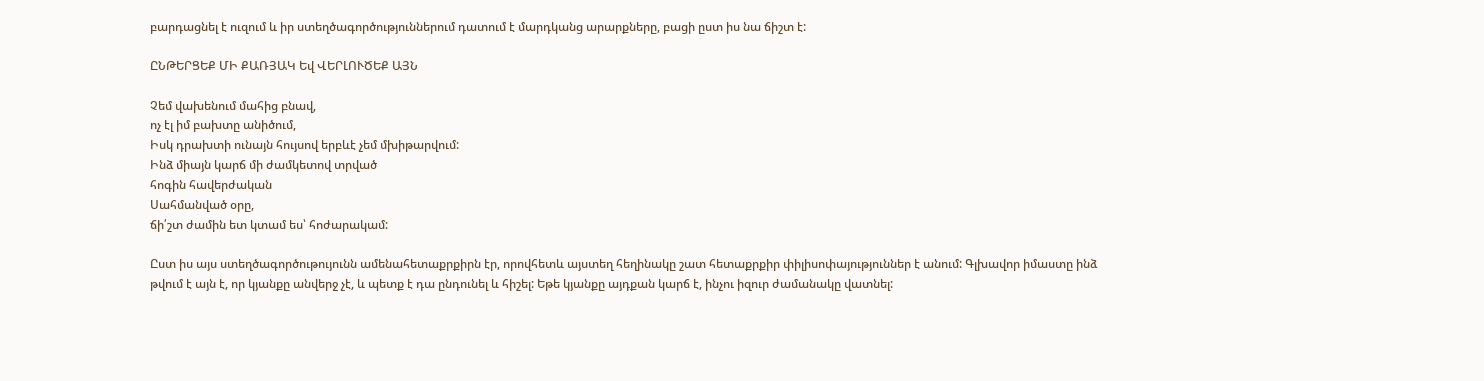բարդացնել է ուզում և իր ստեղծագործություններում դատում է մարդկանց արարքները, բացի ըստ իս նա ճիշտ է:

ԸՆԹԵՐՑԵՔ ՄԻ ՔԱՌՅԱԿ Եվ ՎԵՐԼՈՒԾԵՔ ԱՅՆ

Չեմ վախենում մահից բնավ,
ոչ էլ իմ բախտը անիծում,
Իսկ դրախտի ունայն հույսով երբևէ չեմ մխիթարվում:
Ինձ միայն կարճ մի ժամկետով տրված
հոգին հավերժական
Սահմանված օրը,
ճի՛շտ ժամին ետ կտամ ես՝ հոժարակամ:

Ըստ իս այս ստեղծագործութույունն ամենահետաքրքիրն էր, որովհետև այստեղ հեղինակը շատ հետաքրքիր փիլիսոփայություններ է անում: Գլխավոր իմաստը ինձ թվում է այն է, որ կյանքը անվերջ չէ, և պետք է դա ընդունել և հիշել: Եթե կյանքը այդքան կարճ է, ինչու իզուր ժամանակը վատնել: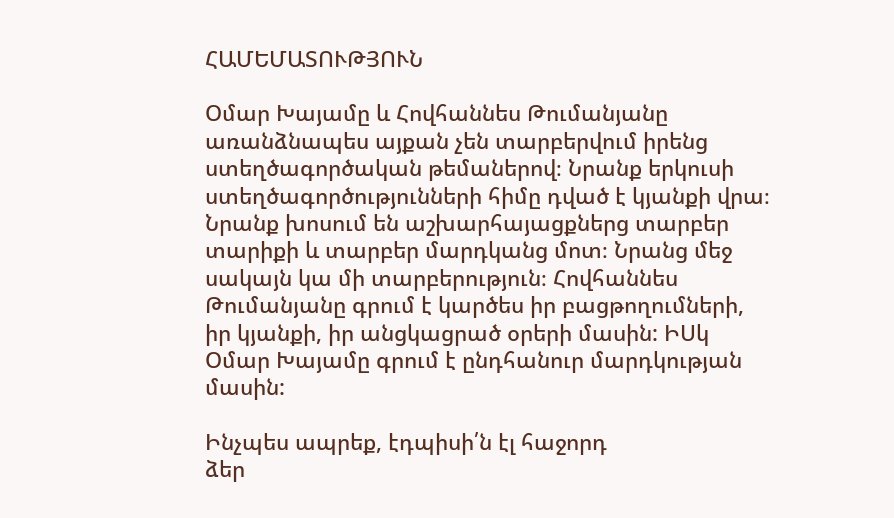ՀԱՄԵՄԱՏՈՒԹՅՈՒՆ

Օմար Խայամը և Հովհաննես Թումանյանը առանձնապես այքան չեն տարբերվում իրենց ստեղծագործական թեմաներով։ Նրանք երկուսի ստեղծագործությունների հիմը դված է կյանքի վրա։ Նրանք խոսում են աշխարհայացքներց տարբեր տարիքի և տարբեր մարդկանց մոտ։ Նրանց մեջ սակայն կա մի տարբերություն։ Հովհաննես Թումանյանը գրում է կարծես իր բացթողումների, իր կյանքի, իր անցկացրած օրերի մասին: ԻՍկ Օմար Խայամը գրում է ընդհանուր մարդկության մասին:

Ինչպես ապրեք, էդպիսի՛ն էլ հաջորդ
ձեր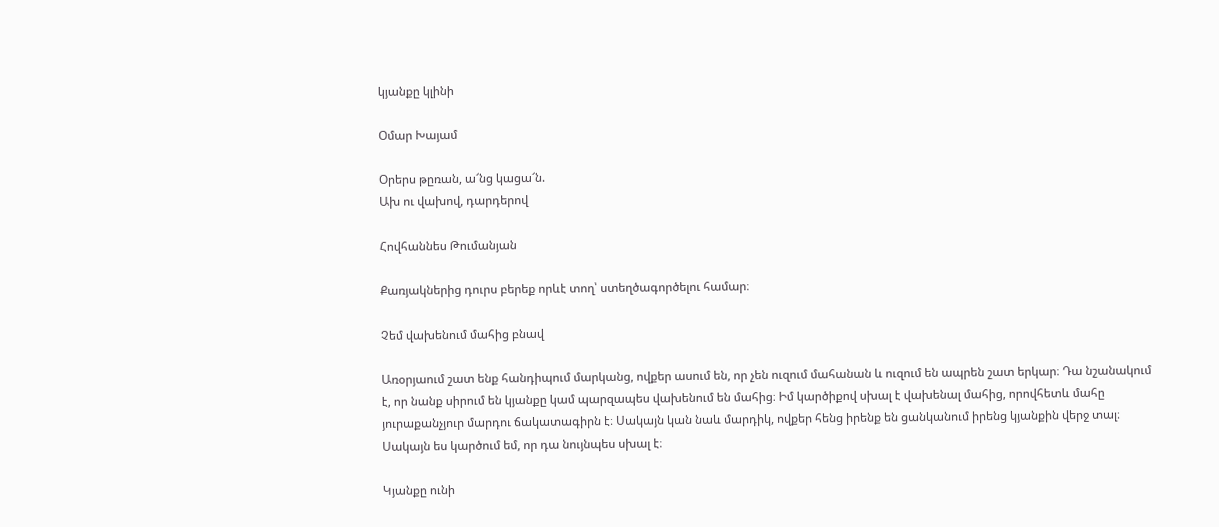կյանքը կլինի

Օմար Խայամ

Օրերս թըռան, ա՜նց կացա՜ն.
Ախ ու վախով, դարդերով

Հովհաննես Թումանյան

Քառյակներից դուրս բերեք որևէ տող՝ ստեղծագործելու համար։

Չեմ վախենում մահից բնավ

Առօրյաում շատ ենք հանդիպում մարկանց, ովքեր ասում են, որ չեն ուզում մահանան և ուզում են ապրեն շատ երկար։ Դա նշանակում է, որ նանք սիրում են կյանքը կամ պարզապես վախենում են մահից։ Իմ կարծիքով սխալ է վախենալ մահից, որովհետև մահը յուրաքանչյուր մարդու ճակատագիրն է։ Սակայն կան նաև մարդիկ, ովքեր հենց իրենք են ցանկանում իրենց կյանքին վերջ տալ։ Սակայն ես կարծում եմ, որ դա նույնպես սխալ է։

Կյանքը ունի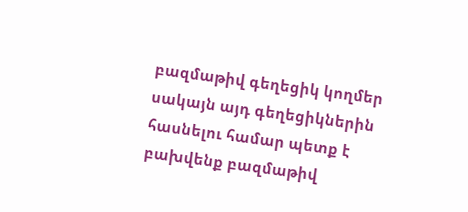բազմաթիվ գեղեցիկ կողմեր սակայն այդ գեղեցիկներին հասնելու համար պետք է բախվենք բազմաթիվ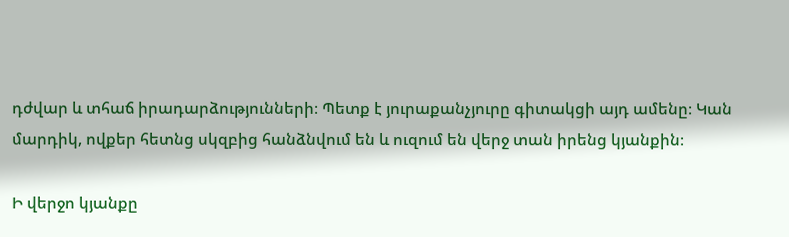դժվար և տհաճ իրադարձությունների։ Պետք է յուրաքանչյուրը գիտակցի այդ ամենը։ Կան մարդիկ, ովքեր հետնց սկզբից հանձնվում են և ուզում են վերջ տան իրենց կյանքին։

Ի վերջո կյանքը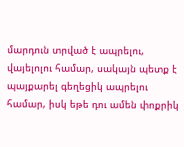մարդուն տրված է ապրելու, վայելոլու համար, սակայն պետք է պայքարել գեղեցիկ ապրելու համար, իսկ եթե դու ամեն փոքրիկ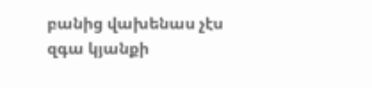բանից վախենաս չէս զգա կյանքի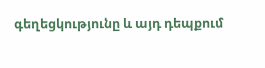գեղեցկությունը և այդ դեպքում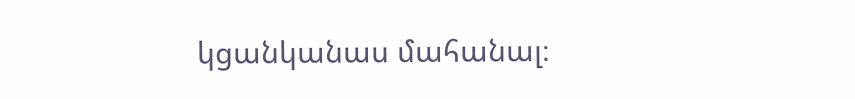կցանկանաս մահանալ։